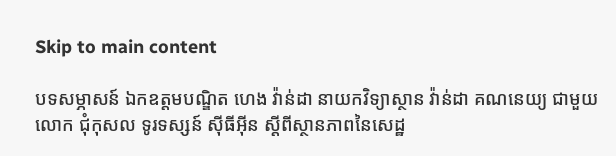Skip to main content

បទសម្ភាសន៍ ឯកឧត្តមបណ្ឌិត ហេង វ៉ាន់ដា នាយកវិទ្យាស្ថាន វ៉ាន់ដា គណនេយ្យ ជាមួយ លោក ជុំកុសល ទូរទស្សន៍ ស៊ីធីអ៊ីន ស្តីពីស្ថានភាពនៃសេដ្ឋ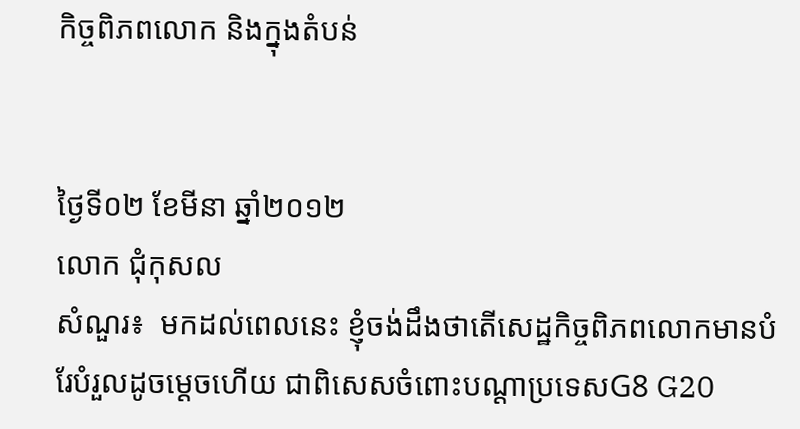កិច្ចពិភពលោក និងក្នុងតំបន់


ថ្ងៃទី០២ ខែមីនា ឆ្នាំ២០១២
លោក ជុំកុសល
សំណួរ៖  មកដល់ពេលនេះ ខ្ញុំចង់ដឹងថាតើសេដ្ឋកិច្ចពិភពលោកមានបំរែបំរួលដូចម្តេចហើយ ជាពិសេសចំពោះបណ្តាប្រទេសG8 G20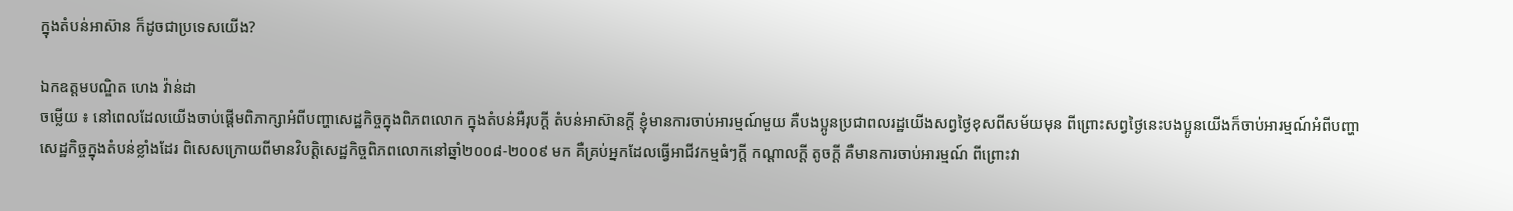ក្នុងតំបន់អាស៊ាន ក៏ដូចជាប្រទេសយើង?

ឯកឧត្តមបណ្ឌិត ហេង វ៉ាន់ដា
ចម្លើយ ៖ នៅពេលដែលយើងចាប់ផ្តើមពិភាក្សាអំពីបញ្ហាសេដ្ឋកិច្ចក្នុងពិភពលោក ក្នុងតំបន់អឺរុបក្តី តំបន់អាស៊ានក្តី ខ្ញុំមានការចាប់អារម្មណ៍មួយ គឺបងប្អូនប្រជាពលរដ្ឋយើងសព្វថ្ងៃខុសពីសម័យមុន ពីព្រោះសព្វថ្ងៃនេះបងប្អូនយើងក៏ចាប់អារម្មណ៍អំពីបញ្ហា សេដ្ឋកិច្ចក្នុងតំបន់ខ្លាំងដែរ ពិសេសក្រោយពីមានវិបត្តិសេដ្ឋកិច្ចពិភពលោកនៅឆ្នាំ២០០៨-២០០៩ មក គឺគ្រប់អ្នកដែលធ្វើអាជីវកម្មធំៗក្តី កណ្តាលក្តី តូចក្តី គឺមានការចាប់អារម្មណ៍ ពីព្រោះវា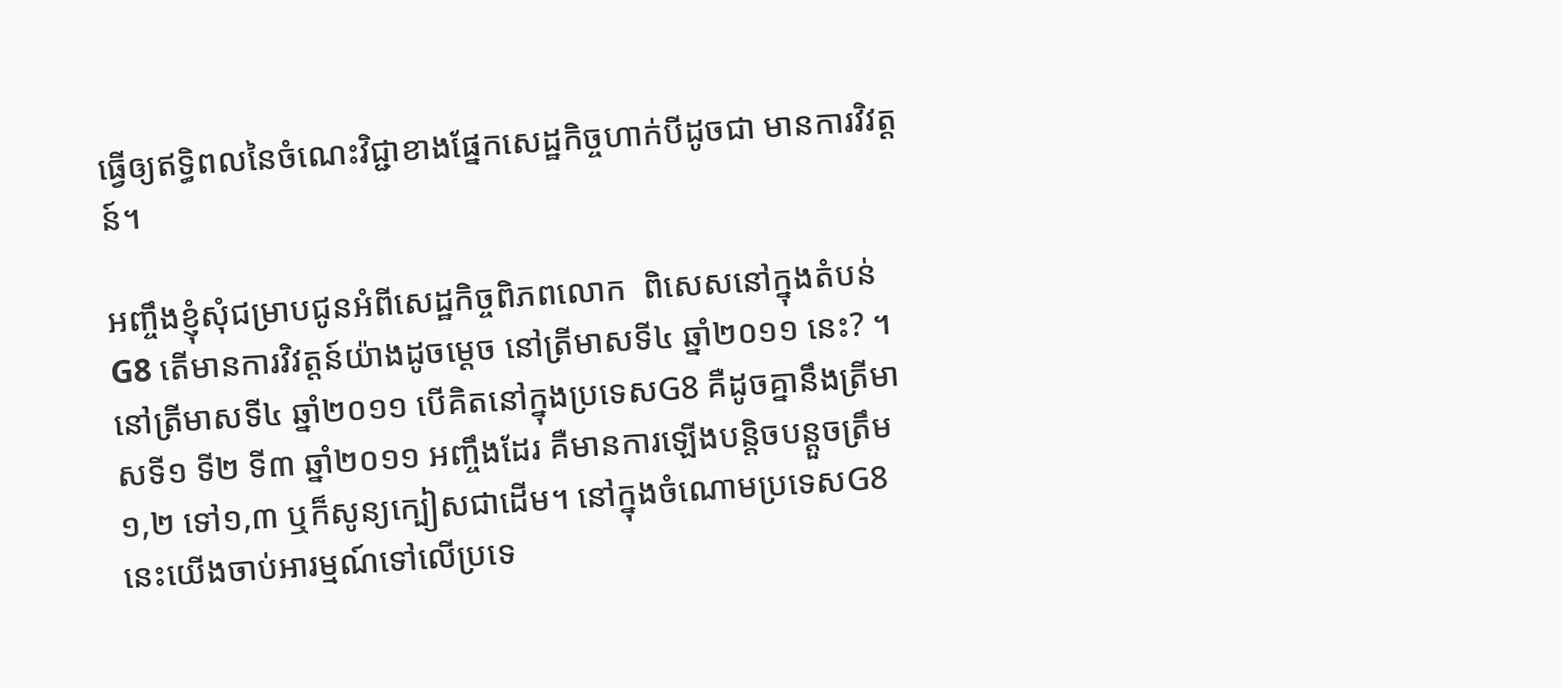ធ្វើឲ្យឥទ្ធិពលនៃចំណេះវិជ្ជាខាងផ្នែកសេដ្ឋកិច្ចហាក់បីដូចជា មានការវិវត្តន៍។

អញ្ចឹងខ្ញុំសុំជម្រាបជូនអំពីសេដ្ឋកិច្ចពិភពលោក  ពិសេសនៅក្នុងតំបន់G8 តើមានការវិវត្តន៍យ៉ាងដូចម្តេច នៅត្រីមាសទី៤ ឆ្នាំ២០១១ នេះ? ។ នៅត្រីមាសទី៤ ឆ្នាំ២០១១ បើគិតនៅក្នុងប្រទេសG8 គឺដូចគ្នានឹងត្រីមាសទី១ ទី២ ទី៣ ឆ្នាំ២០១១ អញ្ចឹងដែរ គឺមានការឡើងបន្តិចបន្តួចត្រឹម ១,២ ទៅ១,៣ ឬក៏សូន្យក្បៀសជាដើម។ នៅក្នុងចំណោមប្រទេសG8 នេះយើងចាប់អារម្មណ៍ទៅលើប្រទេ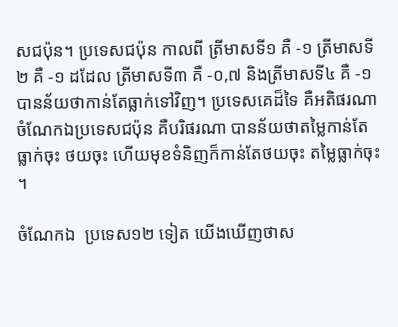សជប៉ុន។ ប្រទេសជប៉ុន កាលពី ត្រីមាសទី១ គឺ -១ ត្រីមាសទី២ គឺ -១ ដដែល ត្រីមាសទី៣ គឺ -០,៧ និងត្រីមាសទី៤ គឺ -១ បានន័យថាកាន់តែធ្លាក់ទៅវិញ។ ប្រទេសគេដ៏ទៃ គឺអតិផរណា ចំណែកឯប្រទេសជប៉ុន គឺបរិផរណា បានន័យថាតម្លៃកាន់តែធ្លាក់ចុះ ថយចុះ ហើយមុខទំនិញក៏កាន់តែថយចុះ តម្លៃធ្លាក់ចុះ។

ចំណែកឯ  ប្រទេស១២ ទៀត យើងឃើញថាស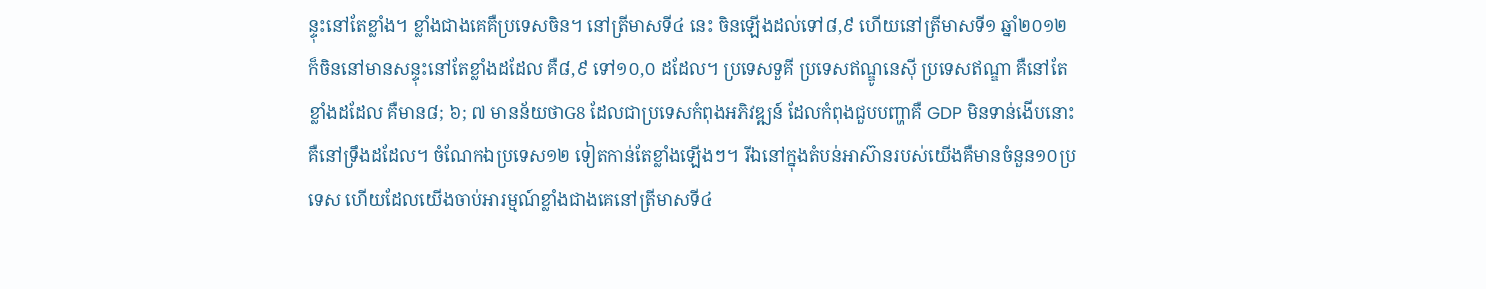ន្ទុះនៅតែខ្លាំង។ ខ្លាំងជាងគេគឺប្រទេសចិន។ នៅត្រីមាសទី៤ នេះ ចិនឡើងដល់ទៅ៨,៩ ហើយនៅត្រីមាសទី១ ឆ្នាំ២០១២ ក៏ចិននៅមានសន្ទុះនៅតែខ្លាំងដដែល គឺ៨,៩ ទៅ១០,០ ដដែល។ ប្រទេសទួគី ប្រទេសឥណ្ឌូនេស៊ី ប្រទេសឥណ្ឌា គឺនៅតែខ្លាំងដដែល គឺមាន៨; ៦; ៧ មានន័យថាG8 ដែលជាប្រទេសកំពុងអភិវឌ្ឍន៍ ដែលកំពុងជួបបញ្ហាគឺ GDP មិនទាន់ងើបនោះគឺនៅទ្រឹងដដែល។ ចំណែកឯប្រទេស១២ ទៀតកាន់តែខ្លាំងឡើងៗ។ រីឯនៅក្នុងតំបន់អាស៊ានរបស់យើងគឺមានចំនួន១០ប្រទេស ហើយដែលយើងចាប់អារម្មណ៍ខ្លាំងជាងគេនៅត្រីមាសទី៤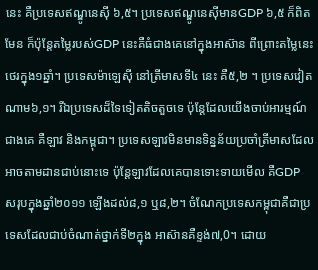នេះ គឺប្រទេសឥណ្ឌូនេស៊ី ៦,៥។ ប្រទេសឥណ្ឌូនេស៊ីមានGDP ៦,៥ ក៏ពិតមែន ក៏ប៉ុន្តែតម្លៃរបស់GDP នេះគឺធំជាងគេនៅក្នុងអាស៊ាន ពីព្រោះតម្លៃនេះថេរក្នុង១ឆ្នាំ។ ប្រទេសម៉ាឡេស៊ី នៅត្រីមាសទី៤ នេះ គឺ៥,២ ។ ប្រទេសវៀតណាម៦,១។ រីឯប្រទេសដ៏ទៃទៀតតិចតួចទេ ប៉ុន្តែដែលយើងចាប់អារម្មណ៍ជាងគេ គឺឡាវ និងកម្ពុជា។ ប្រទេសឡាវមិនមានទិន្នន័យប្រចាំត្រីមាសដែលអាចតាមដានជាប់នោះទេ ប៉ុន្តែឡាវដែលគេបានទោះទាយមើល គឺGDP សរុបក្នុងឆ្នាំ២០១១ ឡើងដល់៨,១ ឬ៨,២។ ចំណែកប្រទេសកម្ពុជាគឺជាប្រទេសដែលជាប់ចំណាត់ថ្នាក់ទី២ក្នុង អាស៊ានគឺខ្ទង់៧,0។ ដោយ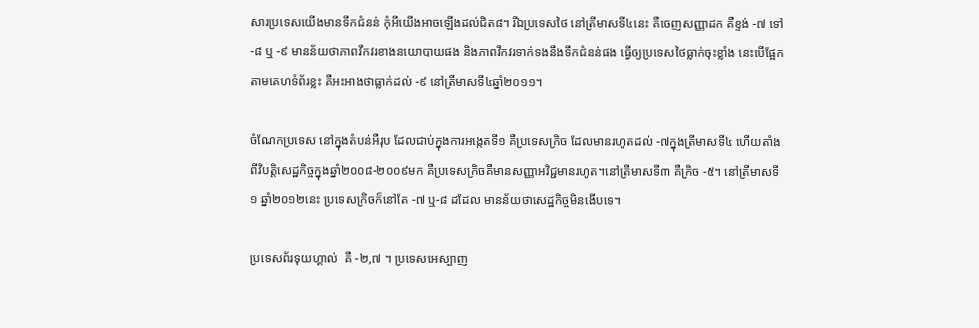សារប្រទេសយើងមានទឹកជំនន់ កុំអីយើងអាចឡើងដល់ជិត៨។ រីឯប្រទេសថៃ នៅត្រីមាសទី៤នេះ គឺចេញសញ្ញាដក គឺខ្ទង់ -៧ ទៅ -៨ ឬ -៩ មានន័យថាភាពវឹកវរខាងនយោបាយផង និងភាពវឹកវរទាក់ទងនឹងទឹកជំនន់ផង ធ្វើឲ្យប្រទេសថៃធ្លាក់ចុះខ្លាំង នេះបើផ្អែកតាមគេហទំព័រខ្លះ គឺអះអាងថាធ្លាក់ដល់ -៩ នៅត្រីមាសទី៤ឆ្នាំ២០១១។

ចំណែកប្រទេស នៅក្នុងតំបន់អឺរុប ដែលជាប់ក្នុងការអង្កេតទី១ គឺប្រទេសក្រិច ដែលមានរហូតដល់ -៧ក្នុងត្រីមាសទី៤ ហើយតាំងពីវិបត្តិសេដ្ឋកិច្ចក្នុងឆ្នាំ២០០៨-២០០៩មក គឺប្រទេសក្រិចគឺមានសញ្ញាអវិជ្ជមានរហូត។នៅត្រីមាសទី៣ គឺក្រិច -៥។ នៅត្រីមាសទី១ ឆ្នាំ២០១២នេះ ប្រទេសក្រិចក៏នៅតែ -៧ ឬ-៨ ដដែល មានន័យថាសេដ្ឋកិច្ចមិនងើបទេ។

ប្រទេសព័រទុយហ្គាល់  គឺ -២,៧ ។ ប្រទេសអេស្បាញ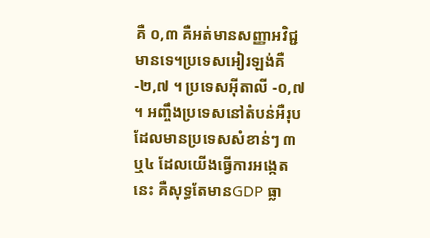គឺ ០,៣ គឺអត់មានសញ្ញាអវិជ្ជមានទេ។ប្រទេសអៀរឡង់គឺ -២,៧ ។ ប្រទេសអ៊ីតាលី -០,៧ ។ អញ្ចឹងប្រទេសនៅតំបន់អឺរុប ដែលមានប្រទេសសំខាន់ៗ ៣ ឬ៤ ដែលយើងធ្វើការអង្កេតនេះ គឺសុទ្ធតែមានGDP ធ្លា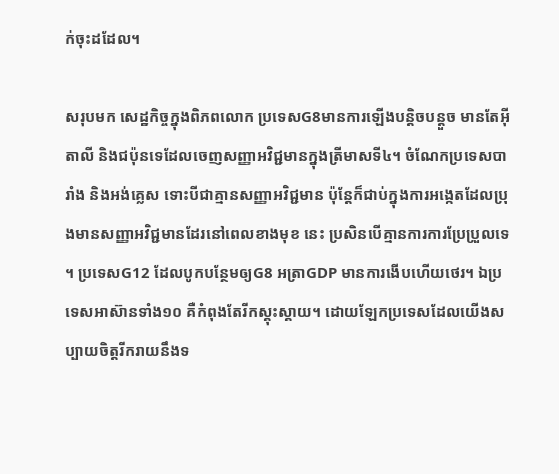ក់ចុះដដែល។

សរុបមក សេដ្ឋកិច្ចក្នុងពិភពលោក ប្រទេសG8មានការឡើងបន្តិចបន្តួច មានតែអ៊ីតាលី និងជប៉ុនទេដែលចេញសញ្ញាអវិជ្ជមានក្នុងត្រីមាសទី៤។ ចំណែកប្រទេសបារាំង និងអង់គ្លេស ទោះបីជាគ្មានសញ្ញាអវិជ្ជមាន ប៉ុន្តែក៏ជាប់ក្នុងការអង្កេតដែលប្រុងមានសញ្ញាអវិជ្ជមានដែរនៅពេលខាងមុខ នេះ ប្រសិនបើគ្មានការការប្រែប្រួលទេ។ ប្រទេសG12 ដែលបូកបន្ថែមឲ្យG8 អត្រាGDP មានការងើបហើយថេរ។ ឯប្រទេសអាស៊ានទាំង១០ គឺកំពុងតែរីកស្គុះស្គាយ។ ដោយឡែកប្រទេសដែលយើងសប្បាយចិត្តរីករាយនឹងទ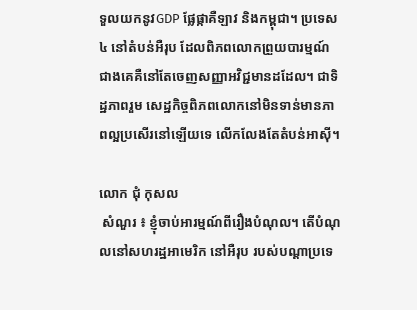ទួលយកនូវGDP ផ្លែផ្កាគឺឡាវ និងកម្ពុជា។ ប្រទេស៤ នៅតំបន់អឺរុប ដែលពិភពលោកព្រួយបារម្មណ៍ជាងគេគឺនៅតែចេញសញ្ញាអវិជ្ជមានដដែល។ ជាទិដ្ឋភាពរួម សេដ្ឋកិច្ចពិភពលោកនៅមិនទាន់មានភាពល្អប្រសើរនៅឡើយទេ លើកលែងតែតំបន់អាស៊ី។

លោក ជុំ កុសល
 សំណួរ ៖ ខ្ញុំចាប់អារម្មណ៍ពីរឿងបំណុល។ តើបំណុលនៅសហរដ្ឋអាមេរិក នៅអឺរុប របស់បណ្តាប្រទេ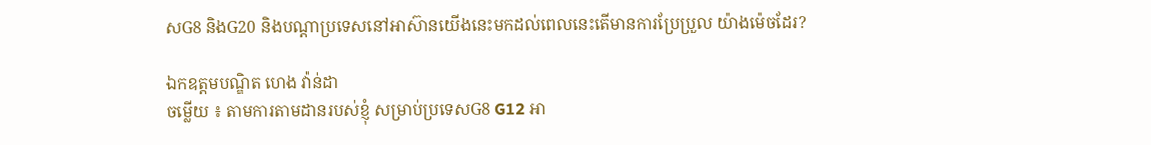សG8 និងG20 និងបណ្តាប្រទេសនៅអាស៊ានយើងនេះមកដល់ពេលនេះតើមានការប្រែប្រួល យ៉ាងម៉េចដែរ?

ឯកឧត្តមបណ្ឌិត ហេង វ៉ាន់ដា
ចម្លើយ ៖ តាមការតាមដានរបស់ខ្ញុំ សម្រាប់ប្រទេសG8 G12 អា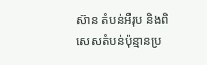ស៊ាន តំបន់អឺរុប និងពិសេសតំបន់ប៉ុន្មានប្រ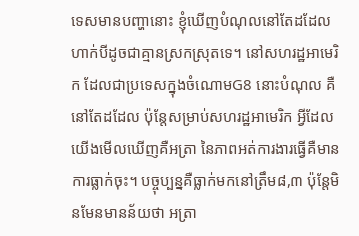ទេសមានបញ្ហានោះ ខ្ញុំឃើញបំណុលនៅតែដដែល ហាក់បីដូចជាគ្មានស្រកស្រុតទេ។ នៅសហរដ្ឋអាមេរិក ដែលជាប្រទេសក្នុងចំណោមG8 នោះបំណុល គឺនៅតែដដែល ប៉ុន្តែសម្រាប់សហរដ្ឋអាមេរិក អ្វីដែលយើងមើលឃើញគឺអត្រា នៃភាពអត់ការងារធ្វើគឺមានការធ្លាក់ចុះ។ បច្ចុប្បន្នគឺធ្លាក់មកនៅត្រឹម៨,៣ ប៉ុន្តែមិនមែនមានន័យថា អត្រា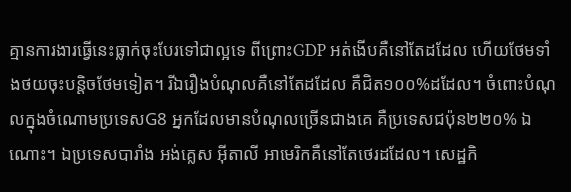គ្មានការងារធ្វើនេះធ្លាក់ចុះបែរទៅជាល្អទេ ពីព្រោះGDP អត់ងើបគឺនៅតែដដែល ហើយថែមទាំងថយចុះបន្តិចថែមទៀត។ រីឯរឿងបំណុលគឺនៅតែដដែល គឺជិត១០០%ដដែល។ ចំពោះបំណុលក្នុងចំណោមប្រទេសG8 អ្នកដែលមានបំណុលច្រើនជាងគេ គឺប្រទេសជប៉ុន២២០% ឯណោះ។ ឯប្រទេសបារាំង អង់គ្លេស អ៊ីតាលី អាមេរិកគឺនៅតែថេរដដែល។ សេដ្ឋកិ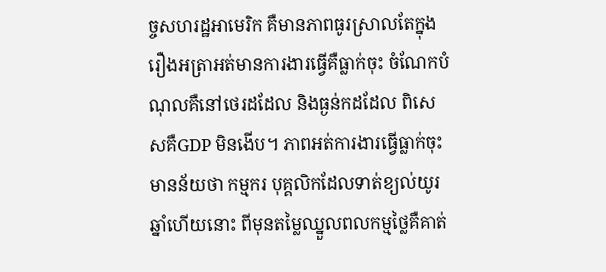ច្ចសហរដ្ឋអាមេរិក គឺមានភាពធូរស្រាលតែក្នុងរឿងអត្រាអត់មានការងារធ្វើគឺធ្លាក់ចុះ ចំណែកបំណុលគឺនៅថេរដដែល និងធ្ងន់កដដែល ពិសេសគឺGDP មិនងើប។ ភាពអត់ការងារធ្វើធ្លាក់ចុះមានន័យថា កម្មករ បុគ្គលិកដែលទាត់ខ្យល់យូរឆ្នាំហើយនោះ ពីមុនតម្លៃឈ្នួលពលកម្មថ្លៃគឺគាត់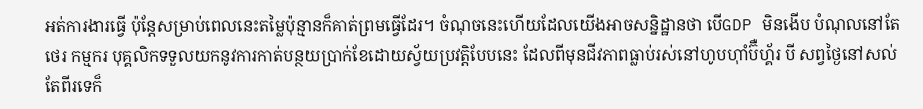អត់ការងារធ្វើ ប៉ុន្តែសម្រាប់ពេលនេះតម្លៃប៉ុន្មានក៏គាត់ព្រមធ្វើដែរ។ ចំណុចនេះហើយដែលយើងអាចសន្និដ្ឋានថា បើGDP មិនងើប បំណុលនៅតែថេរ កម្មករ បុគ្គលិកទទួលយកនូវការកាត់បន្ថយប្រាក់ខែដោយស្វ័យប្រវត្តិបែបនេះ ដែលពីមុនជីវភាពធ្លាប់រស់នៅហូបហ៊ាំប៊ឺហ្គ័រ បី សព្វថ្ងៃនៅសល់តែពីរទេក៏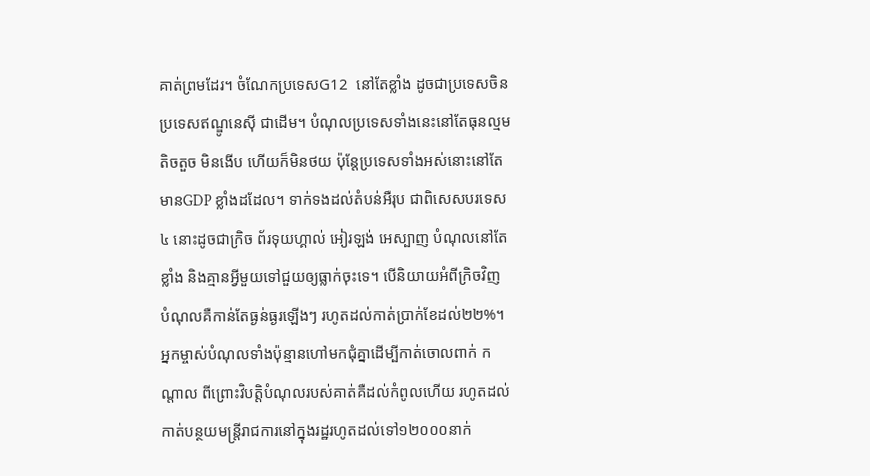គាត់ព្រមដែរ។ ចំណែកប្រទេសG12  នៅតែខ្លាំង ដូចជាប្រទេសចិន ប្រទេសឥណ្ឌូនេស៊ី ជាដើម។ បំណុលប្រទេសទាំងនេះនៅតែធុនល្មម តិចតួច មិនងើប ហើយក៏មិនថយ ប៉ុន្តែប្រទេសទាំងអស់នោះនៅតែមានGDP ខ្លាំងដដែល។ ទាក់ទងដល់តំបន់អឺរុប ជាពិសេសបរទេស៤ នោះដូចជាក្រិច ព័រទុយហ្គាល់ អៀរឡង់ អេស្បាញ បំណុលនៅតែខ្លាំង និងគ្មានអ្វីមួយទៅជួយឲ្យធ្លាក់ចុះទេ។ បើនិយាយអំពីក្រិចវិញ បំណុលគឺកាន់តែធ្ងន់ធ្ងរឡើងៗ រហូតដល់កាត់ប្រាក់ខែដល់២២%។ អ្នកម្ចាស់បំណុលទាំងប៉ុន្មានហៅមកជុំគ្នាដើម្បីកាត់ចោលពាក់ កណ្តាល ពីព្រោះវិបត្តិបំណុលរបស់គាត់គឺដល់កំពូលហើយ រហូតដល់កាត់បន្ថយមន្ត្រីរាជការនៅក្នុងរដ្ឋរហូតដល់ទៅ១២០០០នាក់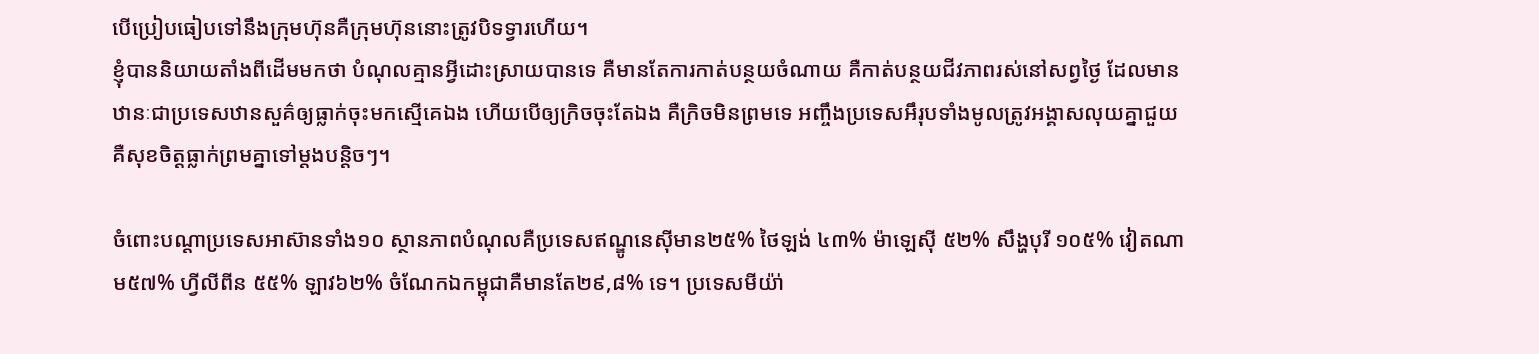បើប្រៀបធៀបទៅនឹងក្រុមហ៊ុនគឺក្រុមហ៊ុននោះត្រូវបិទទ្វារហើយ។
ខ្ញុំបាននិយាយតាំងពីដើមមកថា បំណុលគ្មានអ្វីដោះស្រាយបានទេ គឺមានតែការកាត់បន្ថយចំណាយ គឺកាត់បន្ថយជីវភាពរស់នៅសព្វថ្ងៃ ដែលមានឋានៈជាប្រទេសឋានសួគ៌ឲ្យធ្លាក់ចុះមកស្មើគេឯង ហើយបើឲ្យក្រិចចុះតែឯង គឺក្រិចមិនព្រមទេ អញ្ចឹងប្រទេសអឹរុបទាំងមូលត្រូវអង្គាសលុយគ្នាជួយ គឺសុខចិត្តធ្លាក់ព្រមគ្នាទៅម្តងបន្តិចៗ។

ចំពោះបណ្តាប្រទេសអាស៊ានទាំង១០ ស្ថានភាពបំណុលគឺប្រទេសឥណ្ឌូនេស៊ីមាន២៥% ថៃឡង់ ៤៣% ម៉ាឡេស៊ី ៥២% សឹង្ហបុរី ១០៥% វៀតណាម៥៧% ហ្វីលីពីន ៥៥% ឡាវ៦២% ចំណែកឯកម្ពុជាគឺមានតែ២៩,៨% ទេ។ ប្រទេសមីយ៉ា់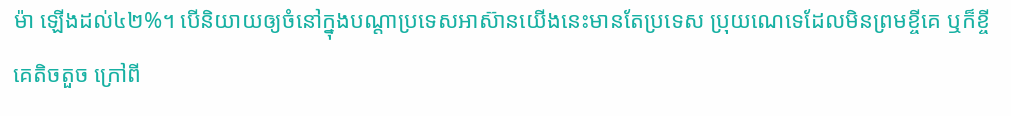ម៉ា ឡើងដល់៤២%។ បើនិយាយឲ្យចំនៅក្នុងបណ្តាប្រទេសអាស៊ានយើងនេះមានតែប្រទេស ប្រុយណេទេដែលមិនព្រមខ្ចីគេ ឬក៏ខ្ចីគេតិចតួច ក្រៅពី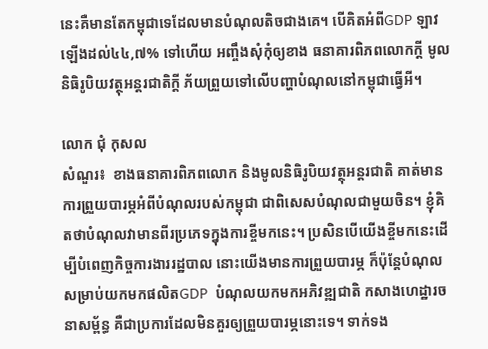នេះគឺមានតែកម្ពុជាទេដែលមានបំណុលតិចជាងគេ។ បើគិតអំពីGDP ឡាវឡើងដល់៤៤,៧% ទៅហើយ អញ្ចឹងសុំកុំឲ្យខាង ធនាគារពិភពលោកក្តី មូលនិធិរូបិយវត្ថុអន្តរជាតិក្តី ភ័យព្រួយទៅលើបញ្ហាបំណុលនៅកម្ពុជាធ្វើអី។

លោក ជុំ កុសល
សំណួរ៖  ខាងធនាគារពិភពលោក និងមូលនិធិរូបិយវត្ថុអន្តរជាតិ គាត់មានការព្រួយបារម្ភអំពីបំណុលរបស់កម្ពុជា ជាពិសេសបំណុលជាមួយចិន។ ខ្ញុំគិតថាបំណុលវាមានពីរប្រភេទក្នុងការខ្ចីមកនេះ។ ប្រសិនបើយើងខ្ចីមកនេះដើម្បីបំពេញកិច្ចការងាររដ្ឋបាល នោះយើងមានការព្រួយបារម្ភ ក៏ប៉ុន្តែបំណុលសម្រាប់យកមកផលិតGDP  បំណុលយកមកអភិវឌ្ឍជាតិ កសាងហេដ្ឋារចនាសម្ព័ន្ធ គឺជាប្រការដែលមិនគួរឲ្យព្រួយបារម្ភនោះទេ។ ទាក់ទង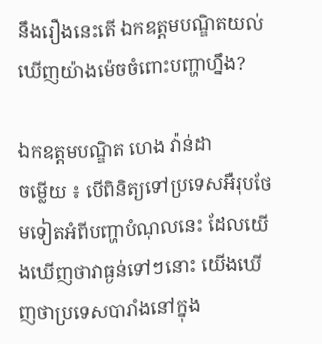នឹងរឿងនេះតើ ឯកឧត្តមបណ្ឌិតយល់ឃើញយ៉ាងម៉េចចំពោះបញ្ហាហ្នឹង?

ឯកឧត្តមបណ្ឌិត ហេង វ៉ាន់ដា
ចម្លើយ ៖ បើពិនិត្យទៅប្រទេសអឺរុបថែមទៀតអំពីបញ្ហាបំណុលនេះ ដែលយើងឃើញថាវាធ្ងន់ទៅៗនោះ យើងឃើញថាប្រទេសបារាំងនៅក្នុង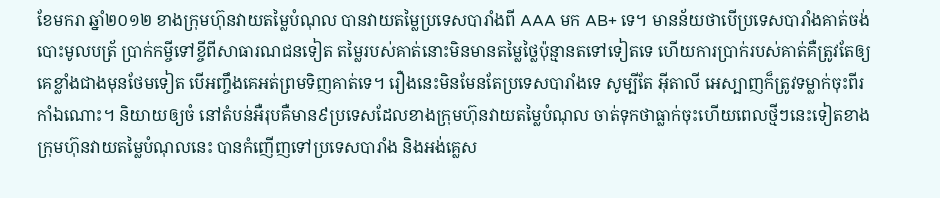ខែមករា ឆ្នាំ២០១២ ខាងក្រុមហ៊ុនវាយតម្លៃបំណុល បានវាយតម្លៃប្រទេសបារាំងពី AAA មក AB+ ទេ។ មានន័យថាបើប្រទេសបារាំងគាត់ចង់បោះមូលបត័្រ ប្រាក់កម្ចីទៅខ្ចីពីសាធារណជនទៀត តម្លៃរបស់គាត់នោះមិនមានតម្លៃថ្លៃប៉ុន្មានតទៅទៀតទេ ហើយការប្រាក់របស់គាត់គឺត្រូវតែឲ្យគេខ្លាំងជាងមុនថែមទៀត បើអញ្ចឹងគេអត់ព្រមទិញគាត់ទេ។ រឿងនេះមិនមែនតែប្រទេសបារាំងទេ សូម្បីតែ អ៊ីតាលី អេស្បាញក៏ត្រូវទម្លាក់ចុះពីរកាំឯណោះ។ និយាយឲ្យចំ នៅតំបន់អឺរុបគឺមាន៩ប្រទេសដែលខាងក្រុមហ៊ុនវាយតម្លៃបំណុល ចាត់ទុកថាធ្លាក់ចុះហើយពេលថ្មីៗនេះទៀតខាងក្រុមហ៊ុនវាយតម្លៃបំណុលនេះ បានកំញើញទៅប្រទេសបារាំង និងអង់គ្លេស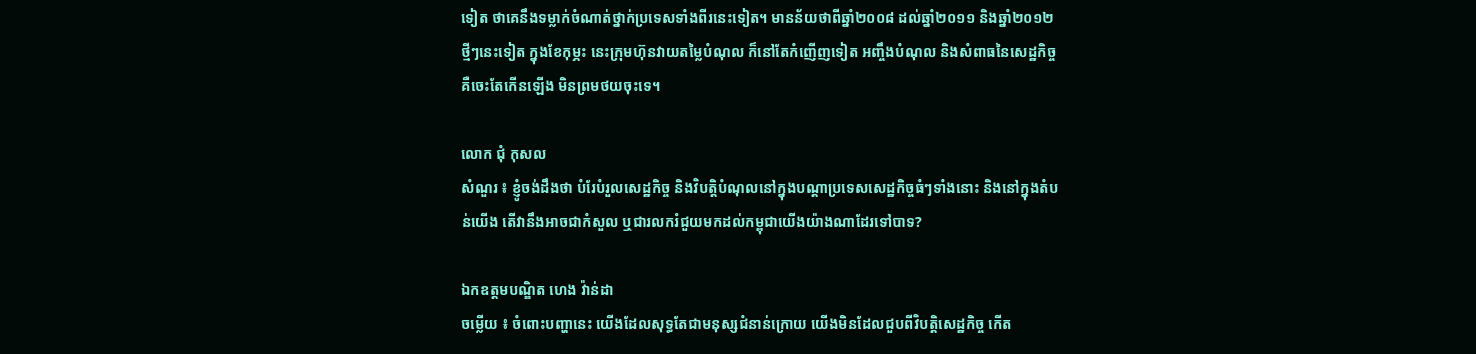ទៀត ថាគេនឹងទម្លាក់ចំណាត់ថ្នាក់ប្រទេសទាំងពីរនេះទៀត។ មានន័យថាពីឆ្នាំ២០០៨ ដល់ឆ្នាំ២០១១ និងឆ្នាំ២០១២ ថ្មីៗនេះទៀត ក្នុងខែកុម្ភះ នេះក្រុមហ៊ុនវាយតម្លៃបំណុល ក៏នៅតែកំញើញទៀត អញ្ចឹងបំណុល និងសំពាធនៃសេដ្ឋកិច្ច គឺចេះតែកើនឡើង មិនព្រមថយចុះទេ។

លោក ជុំ កុសល
សំណួរ ៖ ខ្ញូំចង់ដឹងថា បំរែបំរួលសេដ្ឋកិច្ច និងវិបត្តិបំណុលនៅក្នុងបណ្តាប្រទេសសេដ្ឋកិច្ចធំៗទាំងនោះ និងនៅក្នុងតំបន់យើង តើវានឹងអាចជាកំសួល ឬជារលករំជួយមកដល់កម្ពុជាយើងយ៉ាងណាដែរទៅបាទ?

ឯកឧត្តមបណ្ឌិត ហេង វ៉ាន់ដា
ចម្លើយ ៖ ចំពោះបញ្ហានេះ យើងដែលសុទ្ធតែជាមនុស្សជំនាន់ក្រោយ យើងមិនដែលជួបពីវិបត្តិសេដ្ឋកិច្ច កើត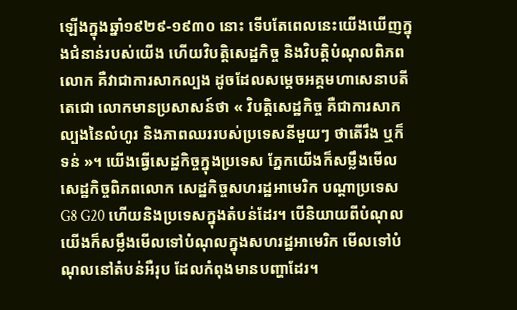ឡើងក្នុងឆ្នាំ១៩២៩-១៩៣០ នោះ ទើបតែពេលនេះយើងឃើញក្នុងជំនាន់របស់យើង ហើយវិបត្តិសេដ្ឋកិច្ច និងវិបត្តិបំណុលពិភពលោក គឺវាជាការសាកល្បង ដូចដែលសម្តេចអគ្គមហាសេនាបតីតេជោ លោកមានប្រសាសន៍ថា « វិបត្តិសេដ្ឋកិច្ច គឺជាការសាកល្បងនៃលំហូរ និងភាពឈររបស់ប្រទេសនីមួយៗ ថាតើរឹង ឬក៏ទន់ »។ យើងធ្វើសេដ្ឋកិច្ចក្នុងប្រទេស ភ្នែកយើងក៏សម្លឹងមើលសេដ្ឋកិច្ចពិភពលោក សេដ្ឋកិច្ចសហរដ្ឋអាមេរិក បណ្តាប្រទេសG8 G20 ហើយនិងប្រទេសក្នុងតំបន់ដែរ។ បើនិយាយពីបំណុល យើងក៏សម្លឹងមើលទៅបំណុលក្នុងសហរដ្ឋអាមេរិក មើលទៅបំណុលនៅតំបន់អឺរុប ដែលកំពុងមានបញ្ហាដែរ។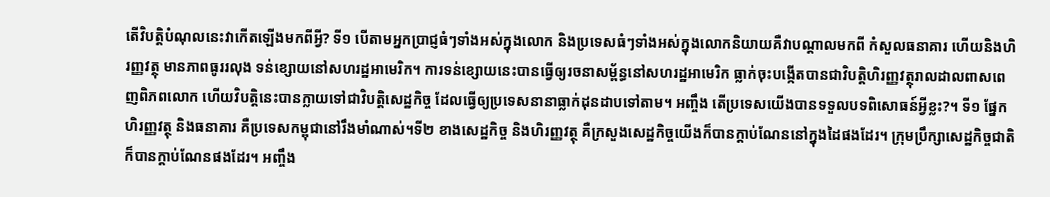តើវិបត្តិបំណុលនេះវាកើតឡើងមកពីអ្វី? ទី១ បើតាមអ្នកប្រាជ្ញធំៗទាំងអស់ក្នុងលោក និងប្រទេសធំៗទាំងអស់ក្នុងលោកនិយាយគឺវាបណ្តាលមកពី កំសួលធនាគារ ហើយនិងហិរញ្ញវត្ថុ មានភាពធូររលុង ទន់ខ្សោយនៅសហរដ្ឋអាមេរិក។ ការទន់ខ្សោយនេះបានធ្វើឲ្យរចនាសម្ព័ន្ធនៅសហរដ្ឋអាមេរិក ធ្លាក់ចុះបង្កើតបានជាវិបត្តិហិរញ្ញវត្ថុរាលដាលពាសពេញពិភពលោក ហើយវិបត្តិនេះបានក្លាយទៅជាវិបត្តិសេដ្ឋកិច្ច ដែលធ្វើឲ្យប្រទេសនានាធ្លាក់ដុនដាបទៅតាម។ អញ្ចឹង តើប្រទេសយើងបានទទួលបទពិសោធន៍អ្វីខ្លះ?។ ទី១ ផ្នែកហិរញ្ញវត្ថុ និងធនាគារ គឺប្រទេសកម្ពុជានៅរឹងមាំណាស់។ទី២ ខាងសេដ្ឋកិច្ច និងហិរញ្ញវត្ថុ គឺក្រសួងសេដ្ឋកិច្ចយើងក៏បានក្តាប់ណែននៅក្នុងដៃផងដែរ។ ក្រុមប្រឹក្សាសេដ្ឋកិច្ចជាតិ ក៏បានក្តាប់ណែនផងដែរ។ អញ្ចឹង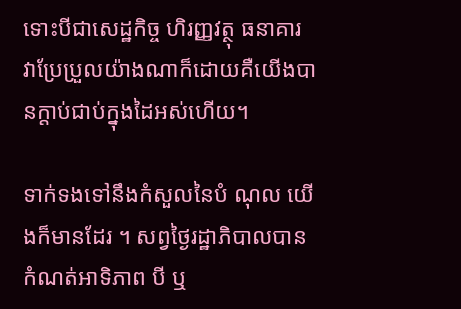ទោះបីជាសេដ្ឋកិច្ច ហិរញ្ញវត្ថុ ធនាគារ វាប្រែប្រួលយ៉ាងណាក៏ដោយគឺយើងបានក្តាប់ជាប់ក្នុងដៃអស់ហើយ។

ទាក់ទងទៅនឹងកំសួលនៃបំ ណុល យើងក៏មានដែរ ។ សព្វថ្ងៃរដ្ឋាភិបាលបានកំណត់អាទិភាព បី ឬ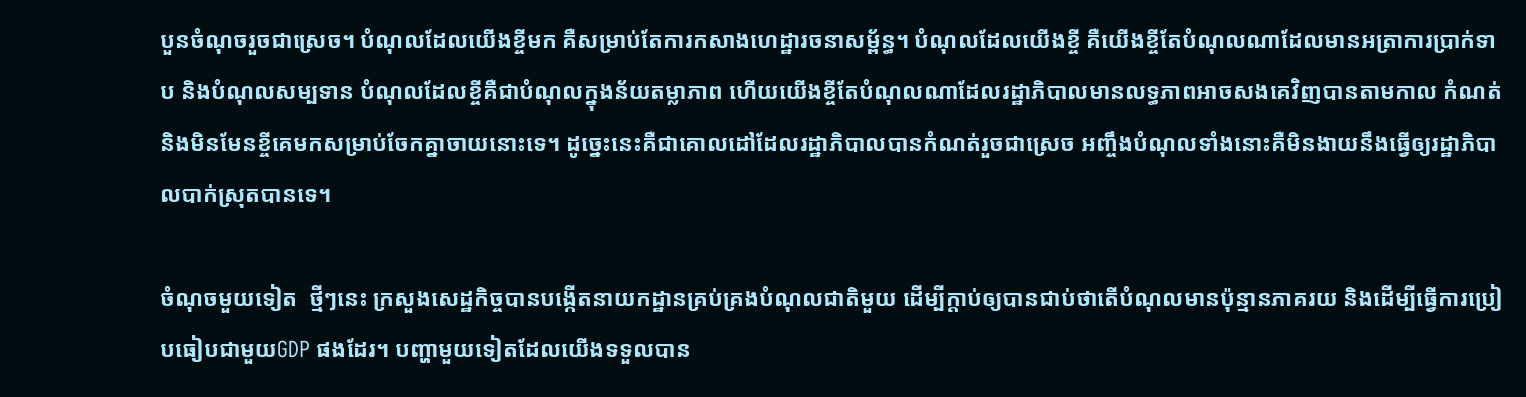បួនចំណុចរួចជាស្រេច។ បំណុលដែលយើងខ្ចីមក គឺសម្រាប់តែការកសាងហេដ្ឋារចនាសម្ព័ន្ធ។ បំណុលដែលយើងខ្ចី គឺយើងខ្ចីតែបំណុលណាដែលមានអត្រាការប្រាក់ទាប និងបំណុលសម្បទាន បំណុលដែលខ្ចីគឺជាបំណុលក្នុងន័យតម្លាភាព ហើយយើងខ្ចីតែបំណុលណាដែលរដ្ឋាភិបាលមានលទ្ធភាពអាចសងគេវិញបានតាមកាល កំណត់ និងមិនមែនខ្ចីគេមកសម្រាប់ចែកគ្នាចាយនោះទេ។ ដូច្នេះនេះគឺជាគោលដៅដែលរដ្ឋាភិបាលបានកំណត់រួចជាស្រេច អញ្ចឹងបំណុលទាំងនោះគឺមិនងាយនឹងធ្វើឲ្យរដ្ឋាភិបាលបាក់ស្រុតបានទេ។

ចំណុចមួយទៀត  ថ្មីៗនេះ ក្រសួងសេដ្ឋកិច្ចបានបង្កើតនាយកដ្ឋានគ្រប់គ្រងបំណុលជាតិមួយ ដើម្បីក្តាប់ឲ្យបានជាប់ថាតើបំណុលមានប៉ុន្មានភាគរយ និងដើម្បីធ្វើការប្រៀបធៀបជាមួយGDP ផងដែរ។ បញ្ហាមួយទៀតដែលយើងទទួលបាន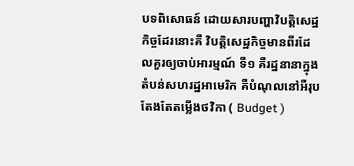បទពិសោធន៍ ដោយសារបញ្ហាវិបត្តិសេដ្ឋកិច្ចដែរនោះគឺ វិបត្តិសេដ្ឋកិច្ចមានពីរដែលគួរឲ្យចាប់អារម្មណ៍ ទី១ គឺរដ្ឋនានាក្នុងតំបន់សហរដ្ឋអាមេរិក គឺបំណុលនៅអឺរុបតែងតែតម្លើងថវិកា ( Budget )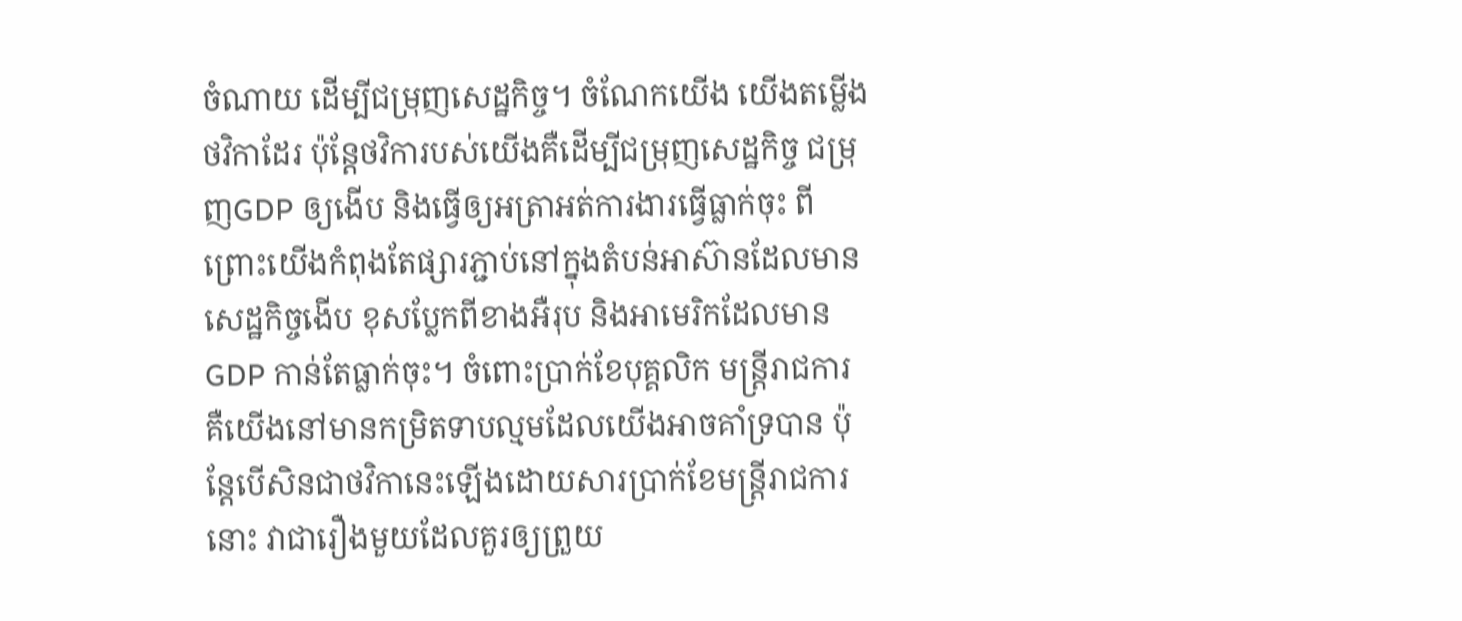ចំណាយ ដើម្បីជម្រុញសេដ្ឋកិច្ច។ ចំណែកយើង យើងតម្លើងថវិកាដែរ ប៉ុន្តែថវិការបស់យើងគឺដើម្បីជម្រុញសេដ្ឋកិច្ច ជម្រុញGDP ឲ្យងើប និងធ្វើឲ្យអត្រាអត់ការងារធ្វើធ្លាក់ចុះ ពីព្រោះយើងកំពុងតែផ្សារភ្ជាប់នៅក្នុងតំបន់អាស៊ានដែលមានសេដ្ឋកិច្ចងើប ខុសប្លែកពីខាងអឺរុប និងអាមេរិកដែលមានGDP កាន់តែធ្លាក់ចុះ។ ចំពោះប្រាក់ខែបុគ្គលិក មន្ត្រីរាជការ គឺយើងនៅមានកម្រិតទាបល្មមដែលយើងអាចគាំទ្របាន ប៉ុន្តែបើសិនជាថវិកានេះឡើងដោយសារប្រាក់ខែមន្ត្រីរាជការនោះ វាជារឿងមួយដែលគួរឲ្យព្រួយ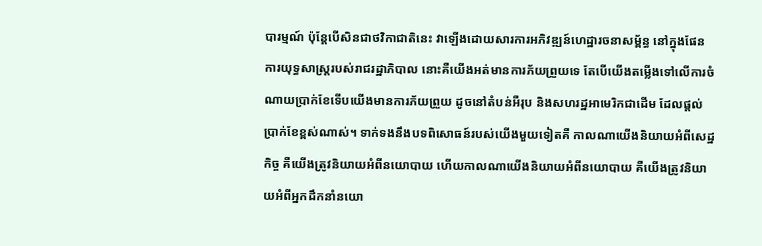បារម្មណ៍ ប៉ុន្តែបើសិនជាថវិកាជាតិនេះ វាឡើងដោយសារការអភិវឌ្ឍន៍ហេដ្ឋារចនាសម្ព័ន្ធ នៅក្នុងផែនការយុទ្ធសាស្ត្ររបស់រាជរដ្ឋាភិបាល នោះគឺយើងអត់មានការភ័យព្រួយទេ តែបើយើងតម្លើងទៅលើការចំណាយប្រាក់ខែទើបយើងមានការភ័យព្រួយ ដូចនៅតំបន់អឺរុប និងសហរដ្ឋអាមេរិកជាដើម ដែលផ្តល់ប្រាក់ខែខ្ពស់ណាស់។ ទាក់ទងនឹងបទពិសោធន៍របស់យើងមួយទៀតគឺ កាលណាយើងនិយាយអំពីសេដ្ឋកិច្ច គឺយើងត្រូវនិយាយអំពីនយោបាយ ហើយកាលណាយើងនិយាយអំពីនយោបាយ គឺយើងត្រូវនិយាយអំពីអ្នកដឹកនាំនយោ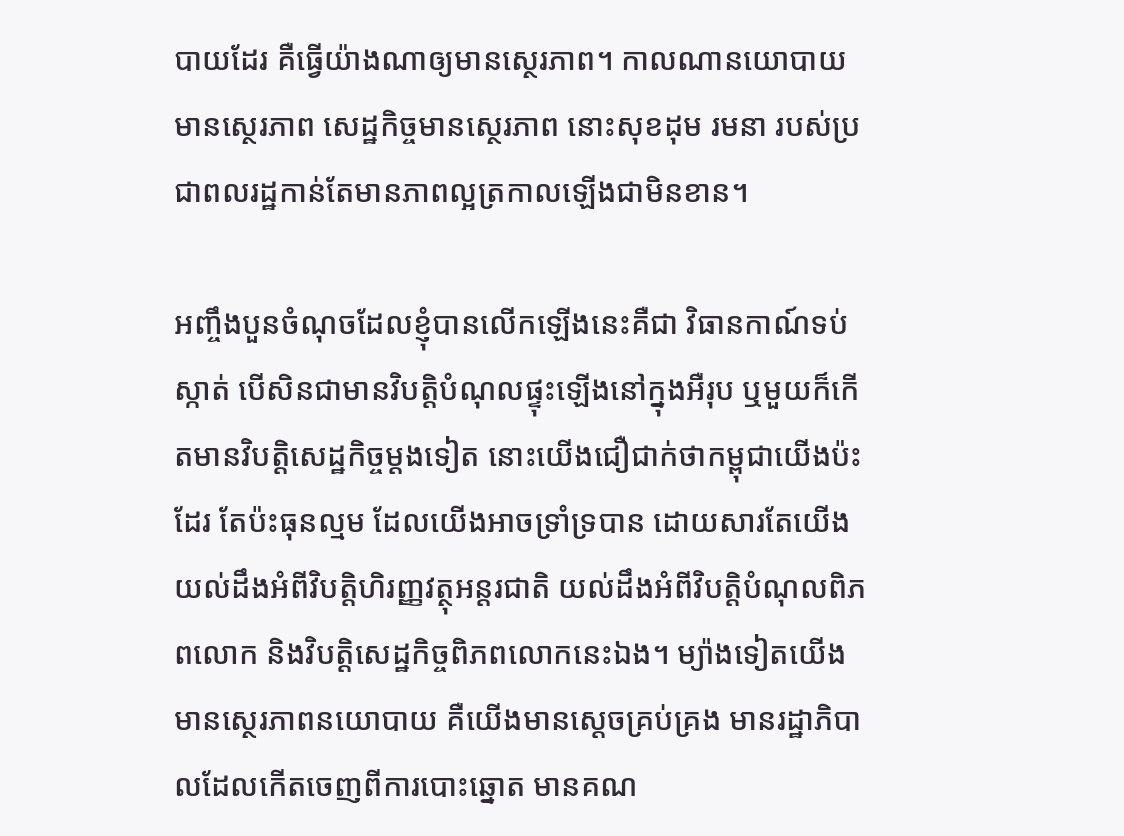បាយដែរ គឺធ្វើយ៉ាងណាឲ្យមានស្ថេរភាព។ កាលណានយោបាយមានស្ថេរភាព សេដ្ឋកិច្ចមានស្ថេរភាព នោះសុខដុម រមនា របស់ប្រជាពលរដ្ឋកាន់តែមានភាពល្អត្រកាលឡើងជាមិនខាន។

អញ្ចឹងបួនចំណុចដែលខ្ញុំបានលើកឡើងនេះគឺជា វិធានកាណ៍ទប់ស្កាត់ បើសិនជាមានវិបត្តិបំណុលផ្ទុះឡើងនៅក្នុងអឺរុប ឬមួយក៏កើតមានវិបត្តិសេដ្ឋកិច្ចម្តងទៀត នោះយើងជឿជាក់ថាកម្ពុជាយើងប៉ះដែរ តែប៉ះធុនល្មម ដែលយើងអាចទ្រាំទ្របាន ដោយសារតែយើងយល់ដឹងអំពីវិបត្តិហិរញ្ញវត្ថុអន្តរជាតិ យល់ដឹងអំពីវិបត្តិបំណុលពិភពលោក និងវិបត្តិសេដ្ឋកិច្ចពិភពលោកនេះឯង។ ម្យ៉ាងទៀតយើងមានស្ថេរភាពនយោបាយ គឺយើងមានស្តេចគ្រប់គ្រង មានរដ្ឋាភិបាលដែលកើតចេញពីការបោះឆ្នោត មានគណ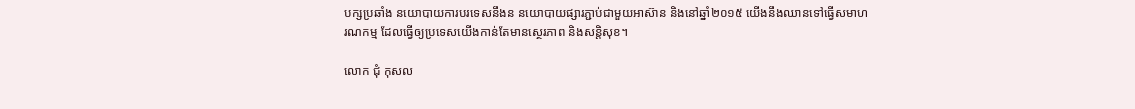បក្សប្រឆាំង នយោបាយការបរទេសនឹងន នយោបាយផ្សារភ្ជាប់ជាមួយអាស៊ាន និងនៅឆ្នាំ២០១៥ យើងនឹងឈានទៅធ្វើសមាហរណកម្ម ដែលធ្វើឲ្យប្រទេសយើងកាន់តែមានស្ថេរភាព និងសន្តិសុខ។

លោក ជុំ កុសល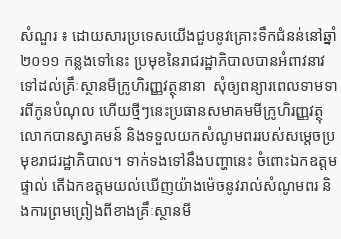សំណួរ ៖ ដោយសារប្រទេសយើងជួបនូវគ្រោះទឹកជំនន់នៅឆ្នាំ២០១១ កន្លងទៅនេះ ប្រមុខនៃរាជរដ្ឋាភិបាលបានអំពាវនាវទៅដល់គ្រឹៈស្ថានមីក្រូហិរញ្ញវត្ថុនានា  សុំឲ្យពន្យារពេលទាមទារពីកូនបំណុល ហើយថ្មីៗនេះប្រធានសមាគមមីក្រូហិរញ្ញវត្ថុ លោកបានស្វាគមន៍ និងទទួលយកសំណូមពររបស់សម្តេចប្រមុខរាជរដ្ឋាភិបាល។ ទាក់ទងទៅនឹងបញ្ហានេះ ចំពោះឯកឧត្តមផ្ទាល់ តើឯកឧត្តមយល់ឃើញយ៉ាងម៉េចនូវរាល់សំណូមពរ និងការព្រមព្រៀងពីខាងគ្រឹៈស្ថានមី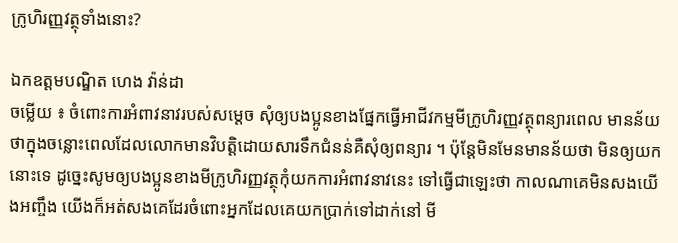ក្រូហិរញ្ញវត្ថុទាំងនោះ?

ឯកឧត្តមបណ្ឌិត ហេង វ៉ាន់ដា
ចម្លើយ ៖ ចំពោះការអំពាវនាវរបស់សម្តេច សុំឲ្យបងប្អូនខាងផ្នែកធ្វើអាជីវកម្មមីក្រូហិរញ្ញវត្ថុពន្យារពេល មានន័យថាក្នុងចន្លោះពេលដែលលោកមានវិបត្តិដោយសារទឹកជំនន់គឺសុំឲ្យពន្យារ ។ ប៉ុន្តែមិនមែនមានន័យថា មិនឲ្យយកនោះទេ ដូច្នេះសូមឲ្យបងប្អូនខាងមីក្រូហិរញ្ញវត្ថុកុំយកការអំពាវនាវនេះ ទៅធ្វើជាឡេះថា កាលណាគេមិនសងយើងអញ្ចឹង យើងក៏អត់សងគេដែរចំពោះអ្នកដែលគេយកប្រាក់ទៅដាក់នៅ មី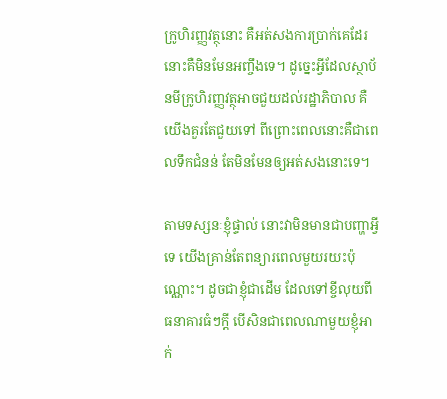ក្រូហិរញ្ញវត្ថុនោះ គឺអត់សងការប្រាក់គេដែរ នោះគឺមិនមែនអញ្ចឹងទេ។ ដូច្នេះអ្វីដែលស្ថាប័នមីក្រូហិរញ្ញវត្ថុអាចជួយដល់រដ្ឋាភិបាល គឺយើងគួរតែជួយទៅ ពីព្រោះពេលនោះគឺជាពេលទឹកជំនន់ តែមិនមែនឲ្យអត់សងនោះទេ។

តាមទស្សនៈខ្ញុំផ្ទាល់ នោះវាមិនមានជាបញ្ហាអ្វីទេ យើងគ្រាន់តែពន្យារពេលមួយរយះប៉ុណ្ណោះ។ ដូចជាខ្ញុំជាដើម ដែលទៅខ្ចីលុយពីធនាគារធំៗក្តី បើសិនជាពេលណាមួយខ្ញុំអាក់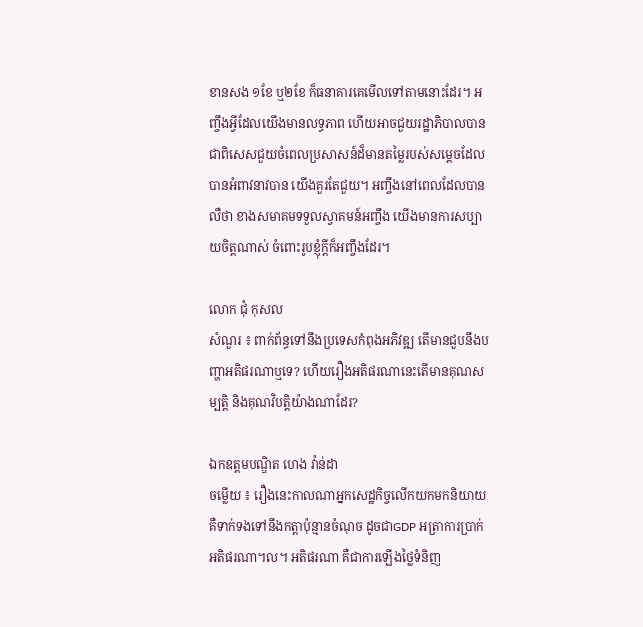ខានសង ១ខែ ឬ២ខែ ក៏ធនាគារគេមើលទៅតាមនោះដែរ។ អញ្ចឹងអ្វីដែលយើងមានលទ្ធភាព ហើយអាចជួយរដ្ឋាភិបាលបាន ជាពិសេសជួយចំពេលប្រសាសន៍ដ៏មានតម្លៃរបស់សម្តេចដែលបានអំពាវនាវបាន យើងគួរតែជួយ។ អញ្ចឹងនៅពេលដែលបានលឺថា ខាងសមាគមទទួលស្វាគមន៍អញ្ចឹង យើងមានការសប្បាយចិត្តណាស់ ចំពោះរូបខ្ញុំក្តីក៏អញ្ចឹងដែរ។

លោក ជុំ កុសល
សំណួរ ៖ ពាក់ព័ន្ធទៅនឹងប្រទេសកំពុងអភិវឌ្ឍ តើមានជួបនឹងបញ្ហាអតិផរណាឬទេ? ហើយរឿងអតិផរណានេះតើមានគុណសម្បត្តិ និងគុណវិបត្តិយ៉ាងណាដែរ?

ឯកឧត្តមបណ្ឌិត ហេង វ៉ាន់ដា
ចម្លើយ ៖ រឿងនេះកាលណាអ្នកសេដ្ឋកិច្ចលើកយកមកនិយាយ គឺទាក់ទងទៅនឹងកត្តាប៉ុន្មានចំណុច ដូចជាGDP អត្រាការប្រាក់ អតិផរណា។ល។ អតិផរណា គឺជាការឡើងថ្លៃទំនិញ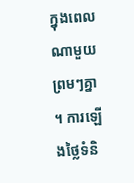ក្នុងពេលណាមួយ ព្រមៗគ្នា។ ការឡើងថ្លៃទំនិ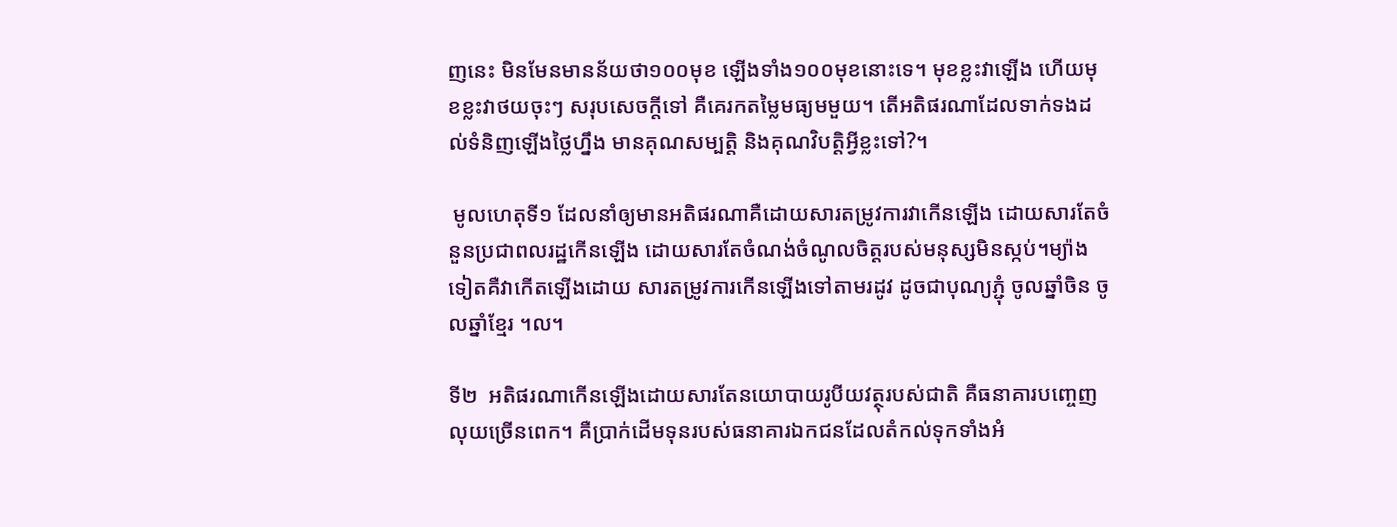ញនេះ មិនមែនមានន័យថា១០០មុខ ឡើងទាំង១០០មុខនោះទេ។ មុខខ្លះវាឡើង ហើយមុខខ្លះវាថយចុះៗ សរុបសេចក្តីទៅ គឺគេរកតម្លៃមធ្យមមួយ។ តើអតិផរណាដែលទាក់ទងដល់ទំនិញឡើងថ្លៃហ្នឹង មានគុណសម្បត្តិ និងគុណវិបត្តិអ្វីខ្លះទៅ?។

 មូលហេតុទី១ ដែលនាំឲ្យមានអតិផរណាគឺដោយសារតម្រូវការវាកើនឡើង ដោយសារតែចំនួនប្រជាពលរដ្ឋកើនឡើង ដោយសារតែចំណង់ចំណូលចិត្តរបស់មនុស្សមិនស្កប់។ម្យ៉ាងទៀតគឺវាកើតឡើងដោយ សារតម្រូវការកើនឡើងទៅតាមរដូវ ដូចជាបុណ្យភ្ជុំ ចូលឆ្នាំចិន ចូលឆ្នាំខ្មែរ ។ល។

ទី២  អតិផរណាកើនឡើងដោយសារតែនយោបាយរូបីយវត្ថុរបស់ជាតិ គឺធនាគារបញ្ចេញលុយច្រើនពេក។ គឺប្រាក់ដើមទុនរបស់ធនាគារឯកជនដែលតំកល់ទុកទាំងអំ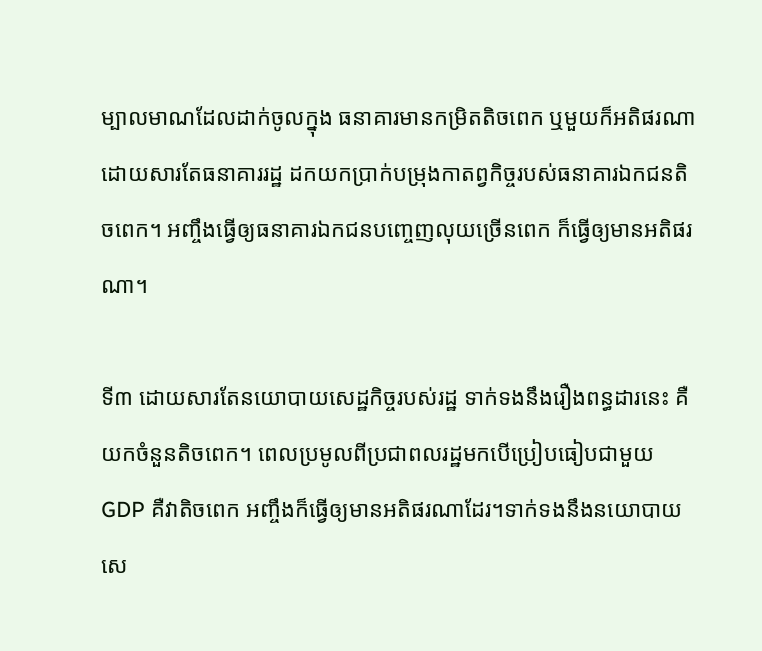ម្បាលមាណដែលដាក់ចូលក្នុង ធនាគារមានកម្រិតតិចពេក ឬមួយក៏អតិផរណាដោយសារតែធនាគាររដ្ឋ ដកយកប្រាក់បម្រុងកាតព្វកិច្ចរបស់ធនាគារឯកជនតិចពេក។ អញ្ចឹងធ្វើឲ្យធនាគារឯកជនបញ្ចេញលុយច្រើនពេក ក៏ធ្វើឲ្យមានអតិផរណា។

ទី៣ ដោយសារតែនយោបាយសេដ្ឋកិច្ចរបស់រដ្ឋ ទាក់ទងនឹងរឿងពន្ធដារនេះ គឺយកចំនួនតិចពេក។ ពេលប្រមូលពីប្រជាពលរដ្ឋមកបើប្រៀបធៀបជាមួយGDP គឺវាតិចពេក អញ្ចឹងក៏ធ្វើឲ្យមានអតិផរណាដែរ។ទាក់ទងនឹងនយោបាយសេ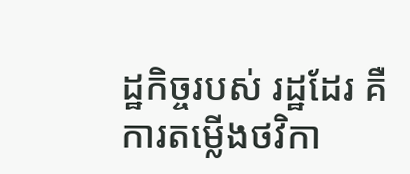ដ្ឋកិច្ចរបស់ រដ្ឋដែរ គឺការតម្លើងថវិកា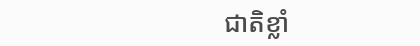ជាតិខ្លាំ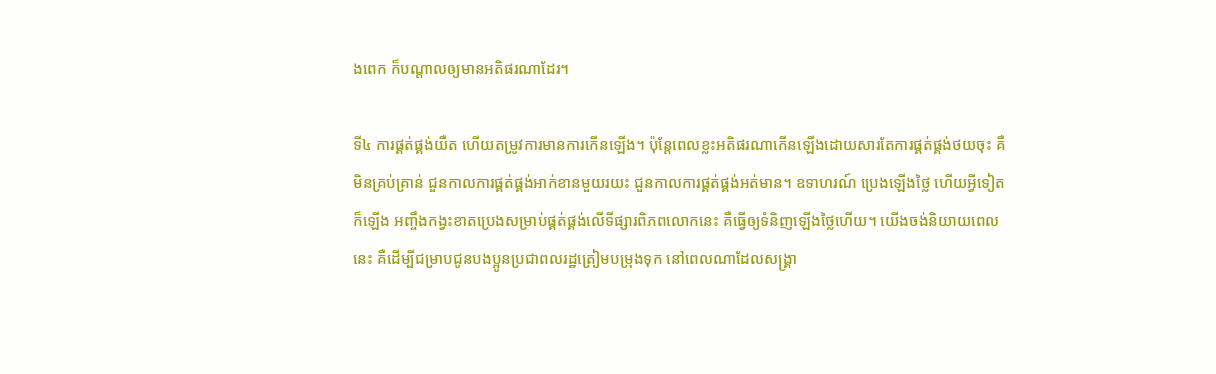ងពេក ក៏បណ្តាលឲ្យមានអតិផរណាដែរ។

ទី៤ ការផ្គត់ផ្គង់យឺត ហើយតម្រូវការមានការកើនឡើង។ ប៉ុន្តែពេលខ្លះអតិផរណាកើនឡើងដោយសារតែការផ្គត់ផ្គង់ថយចុះ គឺមិនគ្រប់គ្រាន់ ជួនកាលការផ្គត់ផ្គង់អាក់ខានមួយរយះ ជួនកាលការផ្គត់ផ្គង់អត់មាន។ ឧទាហរណ៍ ប្រេងឡើងថ្លៃ ហើយអ្វីទៀតក៏ឡើង អញ្ចឹងកង្វះខាតប្រេងសម្រាប់ផ្គត់ផ្គង់លើទីផ្សារពិភពលោកនេះ គឺធ្វើឲ្យទំនិញឡើងថ្លៃហើយ។ យើងចង់និយាយពេលនេះ គឺដើម្បីជម្រាបជូនបងប្អូនប្រជាពលរដ្ឋត្រៀមបម្រុងទុក នៅពេលណាដែលសង្គ្រា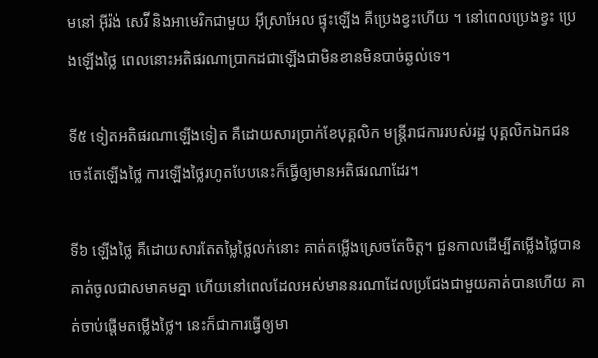មនៅ អ៊ីរ៉ង់ សេរ៊ី និងអាមេរិកជាមួយ អ៊ីស្រាអែល ផ្ទុះឡើង គឺប្រេងខ្វះហើយ ។ នៅពេលប្រេងខ្វះ ប្រេងឡើងថ្លៃ ពេលនោះអតិផរណាប្រាកដជាឡើងជាមិនខានមិនបាច់ឆ្ងល់ទេ។

ទី៥ ទៀតអតិផរណាឡើងទៀត គឺដោយសារប្រាក់ខែបុគ្គលិក មន្ត្រីរាជការរបស់រដ្ឋ បុគ្គលិកឯកជនចេះតែឡើងថ្លៃ ការឡើងថ្លៃរហូតបែបនេះក៏ធ្វើឲ្យមានអតិផរណាដែរ។

ទី៦ ឡើងថ្លៃ គឺដោយសារតែតម្លៃថ្លៃលក់នោះ គាត់តម្លើងស្រេចតែចិត្ត។ ជួនកាលដើម្បីតម្លើងថ្លៃបានគាត់ចូលជាសមាគមគ្នា ហើយនៅពេលដែលអស់មាននរណាដែលប្រជែងជាមួយគាត់បានហើយ គាត់ចាប់ផ្តើមតម្លើងថ្លៃ។ នេះក៏ជាការធ្វើឲ្យមា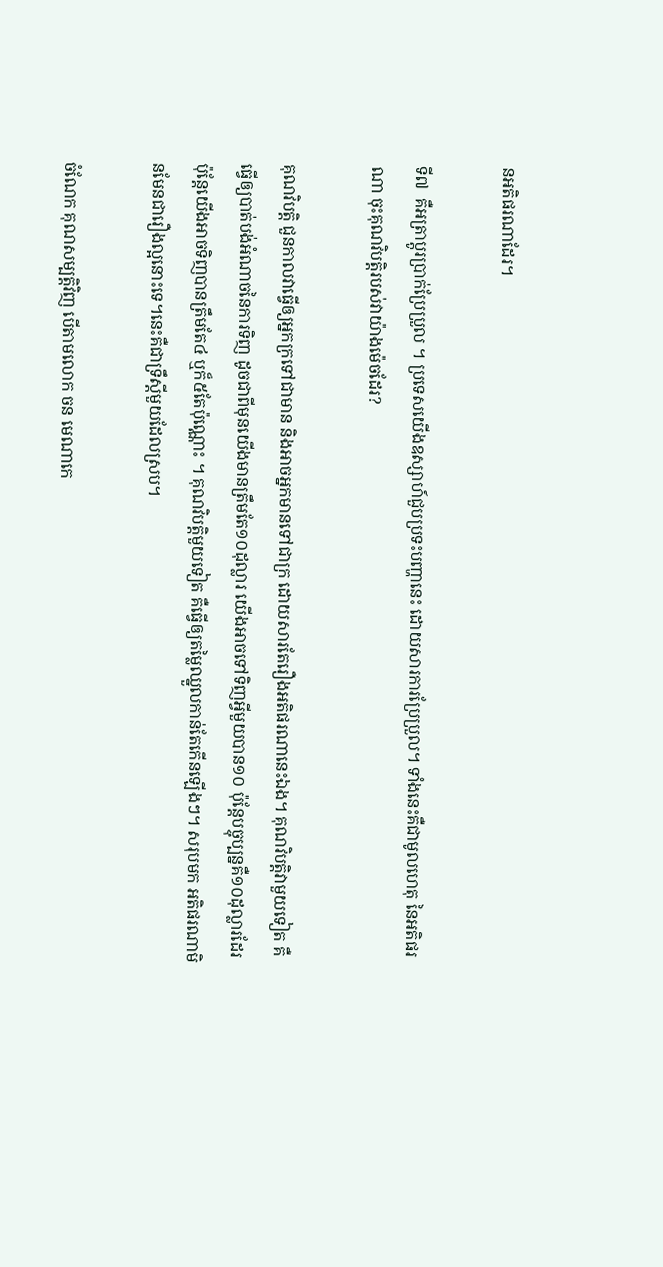នអតិផរណាដែរ។

ទី៧  គឺអត្រាប្តូរប្រាក់ប្រែប្រួល ។ ប្រទេសយើងឧស្សាហ៍ជួបប្រទះបញ្ហានេះ ដោយសារការប្រែប្រួល។ ទាំងនេះគឺជាមូលហេតុ នៃអតិផរណា ចុះគុណវិបត្តិរបស់វាយ៉ាងម៉េចដែរ?

គុណវិបត្តិ ជួនកាលវាធ្វើឲ្យអ្នកក្រទៅជាមាន និងអាចអ្នកមានទៅជាក្រ ដោយសារតែរឿងអតិផរណានេះឯង។ គុណវិបត្តិវាមួយទៀត គឺធ្វើឲ្យបាត់បង់អំណាចនៃការទិញ ដូចជាពីមុនយើងមានត្រឹមតែ១០ដុល្លារ យើងអាចទៅទិញអ្វីមួយបាន១០ ប៉ុន្តែបច្ចុប្បន្នគឺ១០ដុល្លារដែរ ប៉ុន្តែយើងអាចទិញបានត្រឹមតែ៤ ឬក៏៥តែប៉ុណ្ណោះ ។ គុណវិបត្តិមួយទៀត គឺធ្វើឲ្យតម្លៃឈ្នួលកាន់តែកើនឡើងៗ។ សរុបមក អតិផរណាមិនមែនជារឿងល្អនោះទេ។នេះគឺជាទ្រឹស្តីមួយដែលស្រប។

ចំណែក គុណសម្បត្តិវិញ បើតាមលោក ចន មេណាកេ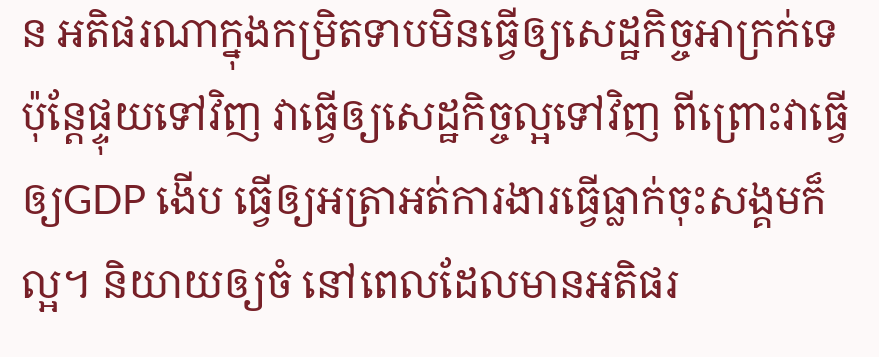ន អតិផរណាក្នុងកម្រិតទាបមិនធ្វើឲ្យសេដ្ឋកិច្ចអាក្រក់ទេ ប៉ុន្តែផ្ទុយទៅវិញ វាធ្វើឲ្យសេដ្ឋកិច្ចល្អទៅវិញ ពីព្រោះវាធ្វើឲ្យGDP ងើប ធ្វើឲ្យអត្រាអត់ការងារធ្វើធ្លាក់ចុះសង្គមក៏ល្អ។ និយាយឲ្យចំ នៅពេលដែលមានអតិផរ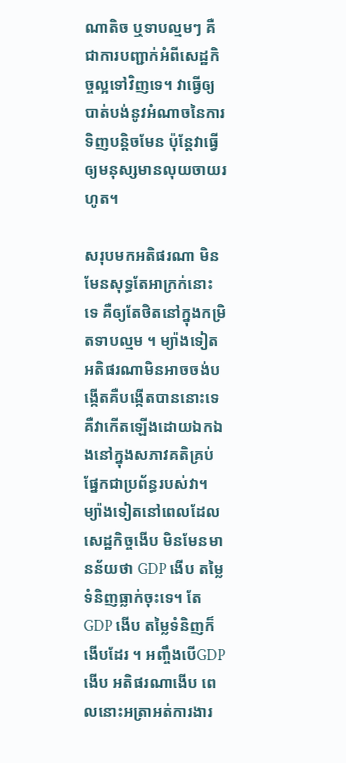ណាតិច ឬទាបល្មមៗ គឺជាការបញ្ជាក់អំពីសេដ្ឋកិច្ចល្អទៅវិញទេ។ វាធ្វើឲ្យបាត់បង់នូវអំណាចនៃការទិញបន្តិចមែន ប៉ុន្តែវាធ្វើឲ្យមនុស្សមានលុយចាយរហូត។

សរុបមកអតិផរណា មិនមែនសុទ្ធតែអាក្រក់នោះទេ គឺឲ្យតែថិតនៅក្នុងកម្រិតទាបល្មម ។ ម្យ៉ាងទៀតអតិផរណាមិនអាចចង់បង្កើតគឺបង្កើតបាននោះទេ គឺវាកើតឡើងដោយឯកឯងនៅក្នុងសភាវគតិគ្រប់ផ្នែកជាប្រព័ន្ធរបស់វា។ ម្យ៉ាងទៀតនៅពេលដែលសេដ្ឋកិច្ចងើប មិនមែនមានន័យថា GDP ងើប តម្លៃទំនិញធ្លាក់ចុះទេ។ តែGDP ងើប តម្លៃទំនិញក៏ងើបដែរ ។ អញ្ចឹងបើGDP ងើប អតិផរណាងើប ពេលនោះអត្រាអត់ការងារ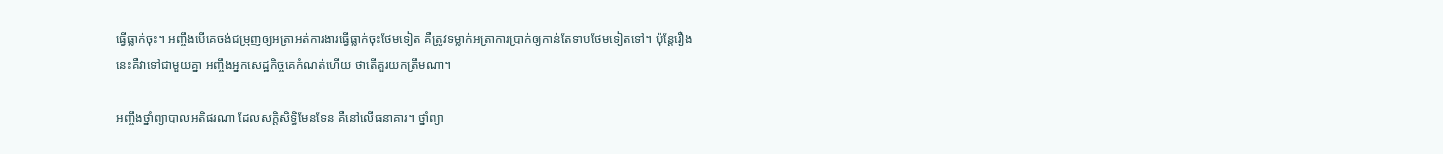ធ្វើធ្លាក់ចុះ។ អញ្ចឹងបើគេចង់ជម្រុញឲ្យអត្រាអត់ការងារធ្វើធ្លាក់ចុះថែមទៀត គឺត្រូវទម្លាក់អត្រាការប្រាក់ឲ្យកាន់តែទាបថែមទៀតទៅ។ ប៉ុន្តែរឿងនេះគឺវាទៅជាមួយគ្នា អញ្ចឹងអ្នកសេដ្ឋកិច្ចគេកំណត់ហើយ ថាតើគួរយកត្រឹមណា។

អញ្ចឹងថ្នាំព្យាបាលអតិផរណា ដែលសក្តិសិទ្ធិមែនទែន គឺនៅលើធនាគារ។ ថ្នាំព្យា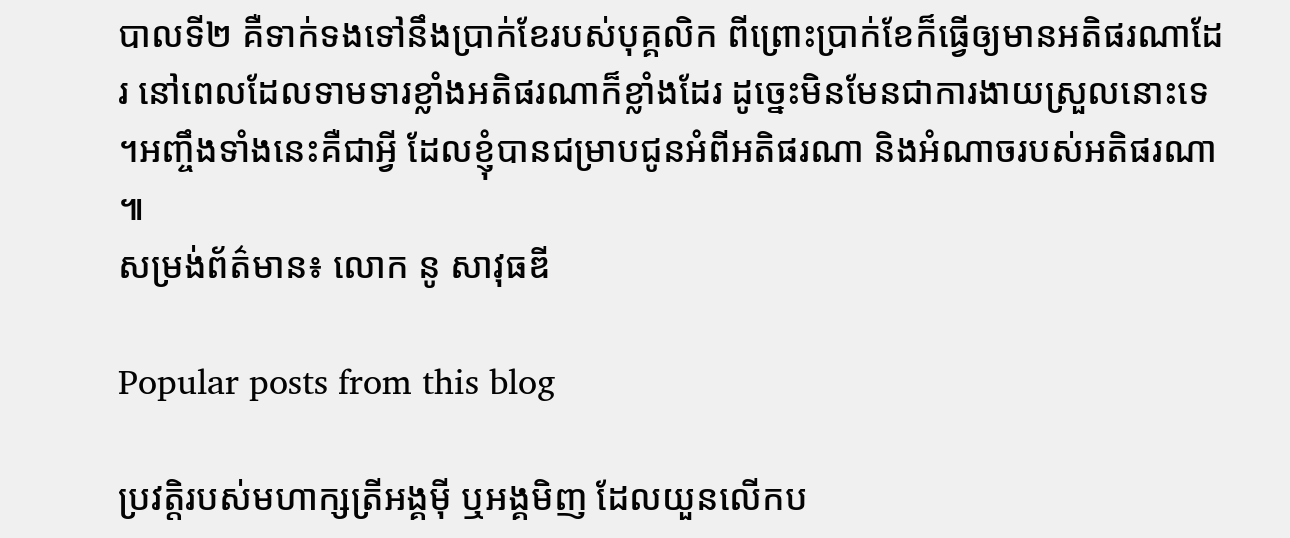បាលទី២ គឺទាក់ទងទៅនឹងប្រាក់ខែរបស់បុគ្គលិក ពីព្រោះប្រាក់ខែក៏ធ្វើឲ្យមានអតិផរណាដែរ នៅពេលដែលទាមទារខ្លាំងអតិផរណាក៏ខ្លាំងដែរ ដូច្នេះមិនមែនជាការងាយស្រួលនោះទេ។អញ្ចឹងទាំងនេះគឺជាអ្វី ដែលខ្ញុំបានជម្រាបជូនអំពីអតិផរណា និងអំណាចរបស់អតិផរណា៕
សម្រង់ព័ត៌មាន៖ លោក នូ សាវុធឌី

Popular posts from this blog

ប្រវត្តិរបស់មហាក្សត្រីអង្គមុី ឬអង្គមិញ ដែលយួនលើកប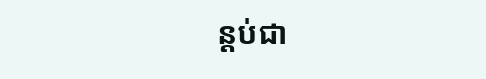ន្តប់ជា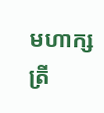មហាក្សត្រី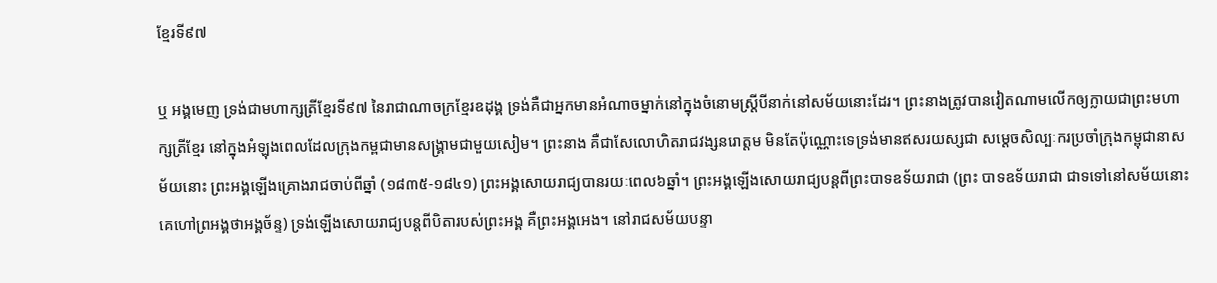ខ្មែរទី៩៧

ឬ អង្គមេញ ទ្រង់ជាមហាក្សត្រីខ្មែរទី៩៧ នៃរាជាណាចក្រខ្មែរឧដុង្គ ទ្រង់គឺជាអ្នកមានអំណាចម្នាក់នៅក្នុងចំនោមស្ត្រីបីនាក់នៅសម័យនោះដែរ។ ព្រះនាងត្រូវបានវៀតណាមលើកឲ្យក្លាយជាព្រះមហាក្សត្រីខ្មែរ នៅក្នុងអំឡុងពេលដែលក្រុងកម្ពជាមានសង្រ្គាមជាមួយសៀម។ ព្រះនាង គឺជាសែលោហិតរាជវង្សនរោត្តម មិនតែប៉ុណ្ណោះទេទ្រង់មានឥសរយស្សជា សម្តេចសិល្បៈករប្រចាំក្រុងកម្ពុជានាសម័យនោះ ព្រះអង្គឡើងគ្រោងរាជចាប់ពីឆ្នាំ (១៨៣៥-១៨៤១) ព្រះអង្គសោយរាជ្យបានរយៈពេល៦ឆ្នាំ។ ព្រះអង្គឡើងសោយរាជ្យបន្តពីព្រះបាទឧទ័យរាជា (ព្រះ បាទឧទ័យរាជា ជាទទៅនៅសម័យនោះគេហៅព្រអង្គថាអង្គច័ន្ទ) ទ្រង់ឡើងសោយរាជ្យបន្តពីបិតារបស់ព្រះអង្គ គឺព្រះអង្គអេង។ នៅរាជសម័យបន្ទា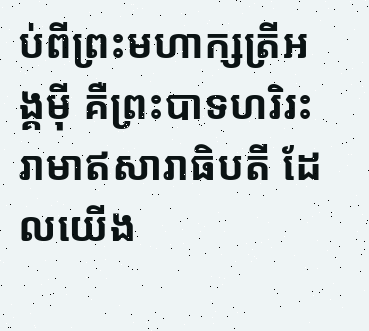ប់ពីព្រះមហាក្សត្រីអង្គមុី គឺព្រះបាទហរិរះរាមាឥសារាធិបតី ដែលយើង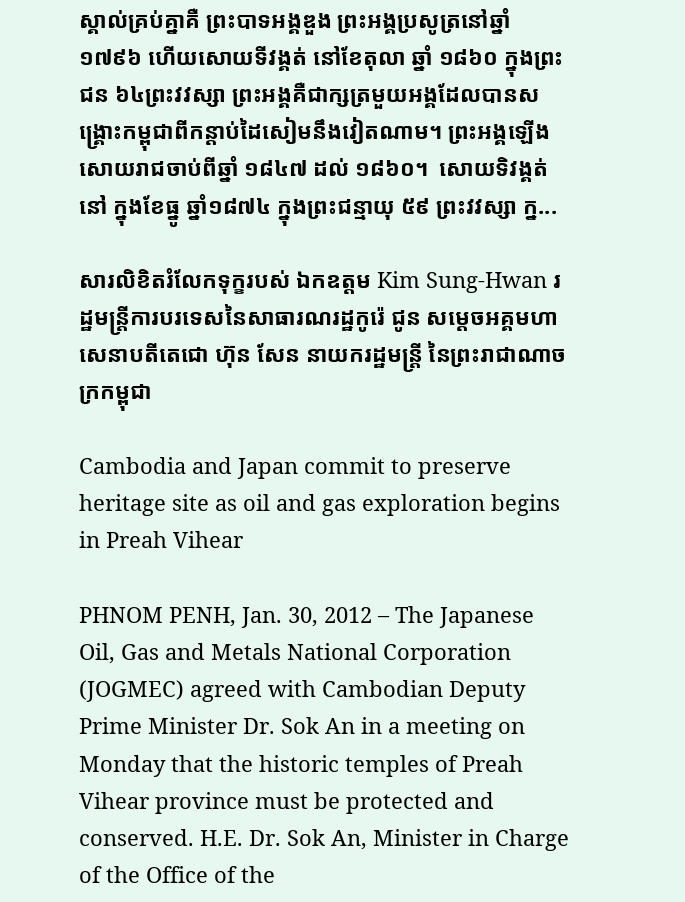ស្គាល់គ្រប់គ្នាគឺ ព្រះបាទអង្គឌួង ព្រះអង្គប្រសូត្រនៅឆ្នាំ១៧៩៦ ហើយសោយទីវង្គត់ នៅខែតុលា ឆ្នាំ ១៨៦០ ក្នុងព្រះជន ៦៤ព្រះវវស្សា ព្រះអង្គគឺជាក្សត្រមួយអង្គដែលបានសង្រ្គោះកម្ពុជាពីកន្តាប់ដៃសៀមនឹងវៀតណាម។ ព្រះអង្គឡើងសោយរាជចាប់ពីឆ្នាំ ១៨៤៧ ដល់ ១៨៦០។  សោយទិវង្គត់នៅ ក្នុងខែធ្នូ ឆ្នាំ១៨៧៤ ក្នុងព្រះជន្មាយុ ៥៩ ព្រះវវស្សា ក្ន...

សារលិខិតរំលែកទុក្ខរបស់ ឯកឧត្តម Kim Sung-Hwan រដ្ឋមន្រ្តីការបរទេសនៃសាធារណរដ្ឋកូរ៉េ ជូន សមេ្តចអគ្គមហាសេនាបតីតេជោ ហ៊ុន សែន នាយករដ្ឋមន្ត្រី នៃព្រះរាជាណាចក្រកម្ពុជា

Cambodia and Japan commit to preserve heritage site as oil and gas exploration begins in Preah Vihear

PHNOM PENH, Jan. 30, 2012 – The Japanese Oil, Gas and Metals National Corporation (JOGMEC) agreed with Cambodian Deputy Prime Minister Dr. Sok An in a meeting on Monday that the historic temples of Preah Vihear province must be protected and conserved. H.E. Dr. Sok An, Minister in Charge of the Office of the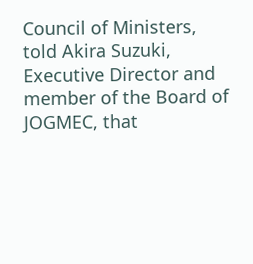Council of Ministers, told Akira Suzuki, Executive Director and member of the Board of JOGMEC, that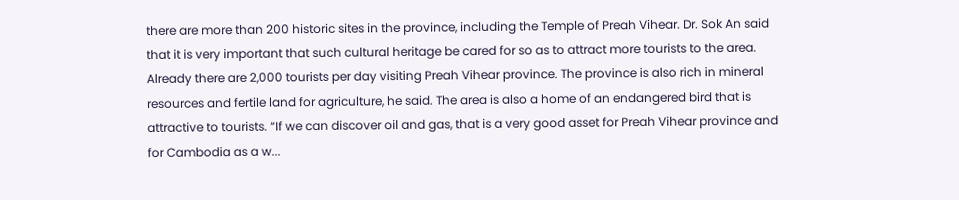there are more than 200 historic sites in the province, including the Temple of Preah Vihear. Dr. Sok An said that it is very important that such cultural heritage be cared for so as to attract more tourists to the area. Already there are 2,000 tourists per day visiting Preah Vihear province. The province is also rich in mineral resources and fertile land for agriculture, he said. The area is also a home of an endangered bird that is attractive to tourists. “If we can discover oil and gas, that is a very good asset for Preah Vihear province and for Cambodia as a w...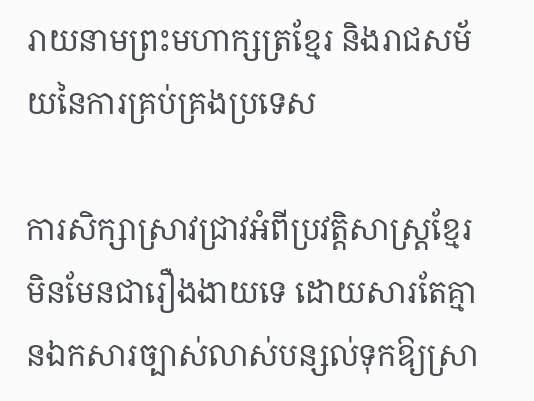រាយនាមព្រះមហាក្សត្រខ្មែរ និងរាជសម័យនៃការគ្រប់គ្រងប្រទេស

ការសិក្សាស្រាវជ្រាវអំពីប្រវត្តិសាស្ត្រខ្មែរ មិនមែនជារឿងងាយទេ ដោយសារតែគ្មានឯកសារច្បាស់លាស់បន្សល់ទុកឱ្យស្រា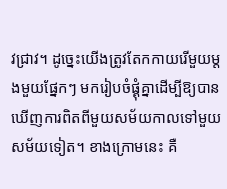វជ្រាវ។ ដូច្នេះយើងត្រូវតែកកាយរើមួយម្តងមួយផ្នែកៗ មករៀបចំផ្គុំគ្នាដើម្បីឱ្យបានឃើញការពិតពីមួយសម័យកាលទៅមួយសម័យទៀត។ ខាងក្រោមនេះ គឺ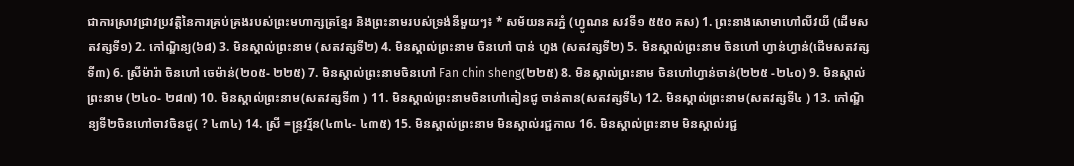ជាការស្រាវជ្រាវប្រវត្តិនៃការគ្រប់គ្រងរបស់ព្រះមហាក្សត្រខ្មែរ និងព្រះនាមរបស់ទ្រង់នីមួយៗ៖ * សម័យនគរភ្នំ (ហ្វូណន សវទី១ ៥៥០ គស) 1. ព្រះនាងសោមាហៅលីវយី (ដើមសតវត្សទី១) 2. កៅណ្ឌិន្យ(៦៨) 3. មិនស្គាល់ព្រះនាម (សតវត្សទី២) 4. មិនស្គាល់ព្រះនាម ចិនហៅ បាន់ ហួង (សតវត្សទី២) 5. មិនស្គាល់ព្រះនាម ចិនហៅ ហ្វាន់ហ្វាន់(ដើមសតវត្សទី៣) 6. ស្រីម៉ារ៉ា ចិនហៅ ចេម៉ាន់(២០៥- ២២៥) 7. មិនស្គាល់ព្រះនាមចិនហៅ Fan chin sheng(២២៥) 8. មិនស្គាល់ព្រះនាម ចិនហៅហ្វាន់ចាន់(២២៥ -២៤០) 9. មិនស្គាល់ព្រះនាម (២៤០- ២៨៧) 10. មិនស្គាល់ព្រះនាម(សតវត្សទី៣ ) 11. មិនស្គាល់ព្រះនាមចិនហៅតៀនជូ ចាន់តាន(សតវត្សទី៤) 12. មិនស្គាល់ព្រះនាម(សតវត្សទី៤ ) 13. កៅណ្ឌិន្យទី២ចិនហៅចាវចិនជូ( ? ៤៣៤) 14. ស្រី =ន្រ្ទវរ្ម័ន(៤៣៤- ៤៣៥) 15. មិនស្គាល់ព្រះនាម មិនស្គាល់រជ្ជកាល 16. មិនស្គាល់ព្រះនាម មិនស្គាល់រជ្ជ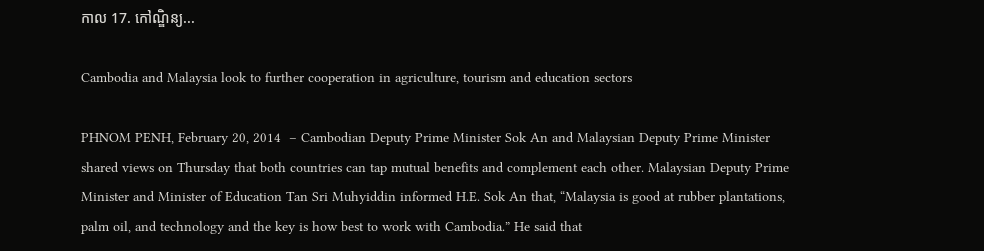កាល 17. កៅណ្ឌិន្យ...

Cambodia and Malaysia look to further cooperation in agriculture, tourism and education sectors

PHNOM PENH, February 20, 2014  – Cambodian Deputy Prime Minister Sok An and Malaysian Deputy Prime Minister shared views on Thursday that both countries can tap mutual benefits and complement each other. Malaysian Deputy Prime Minister and Minister of Education Tan Sri Muhyiddin informed H.E. Sok An that, “Malaysia is good at rubber plantations, palm oil, and technology and the key is how best to work with Cambodia.” He said that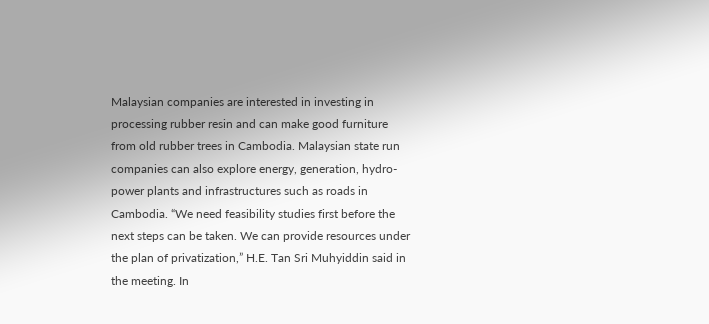Malaysian companies are interested in investing in processing rubber resin and can make good furniture from old rubber trees in Cambodia. Malaysian state run companies can also explore energy, generation, hydro-power plants and infrastructures such as roads in Cambodia. “We need feasibility studies first before the next steps can be taken. We can provide resources under the plan of privatization,” H.E. Tan Sri Muhyiddin said in the meeting. In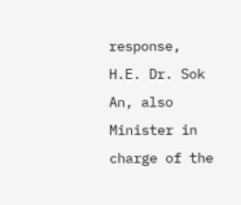response, H.E. Dr. Sok An, also Minister in charge of the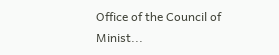Office of the Council of Minist...